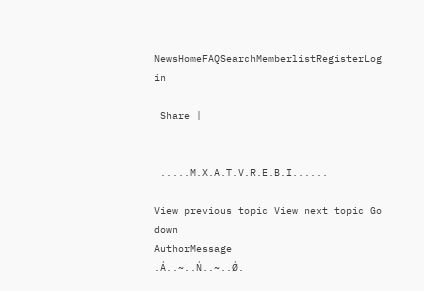NewsHomeFAQSearchMemberlistRegisterLog in

 Share |


 .....M.X.A.T.V.R.E.B.I......

View previous topic View next topic Go down
AuthorMessage
.Á..~..Ń..~..Ǿ.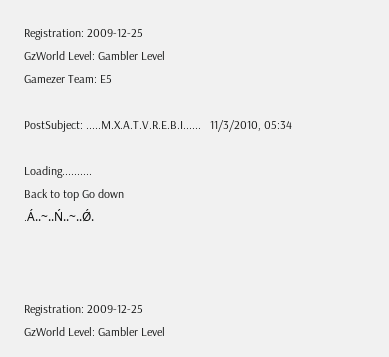Registration: 2009-12-25
GzWorld Level: Gambler Level
Gamezer Team: E5

PostSubject: .....M.X.A.T.V.R.E.B.I......   11/3/2010, 05:34

Loading..........
Back to top Go down
.Á..~..Ń..~..Ǿ.



Registration: 2009-12-25
GzWorld Level: Gambler Level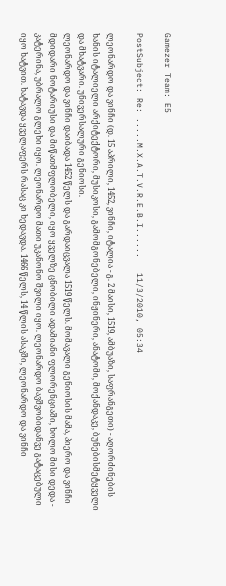Gamezer Team: E5

PostSubject: Re: .....M.X.A.T.V.R.E.B.I......   11/3/2010, 05:34

ლეონარდო და ვინჩი (დ. 15 აპრილი, 1452, ვინჩი, იტალია - გ. 2 მაისი, 1519, ამბუაზი, საფრანგეთი) - აღორძინების ხანის იტალიელი არქიტექტორი, მუსიკოსი, გამომგონებელი, ინჟინერი, ანატომი, მოქანდაკე, ბუნებისმეტყველი და მხატვარი. უნივერსალური გენიოსი.
ლეონარდო და ვინჩი დაიბადა 1452 წელს და გარდაიცვალა 1519 წელს. მომავალი გენიოსის მამა, პიერო და ვინჩი მდიდარი ნოტარიუსი და მიწათმფლობელი, იყო ყველზე ცნობილი ადამიანი ფლორენციაში, ხოლო მისი დედა - კატერინა, უბრალო გლეხი იყო. ლეონარდო მათი უკანონო შვილი იყო. ლეონარდო ბავშვობიდანვე გატაცებული იყო ხატვით. ხატავდა ყველაფერს რასაც კი ხედავდა. 1466 წელს, 14 წლის ასაკში, ლეონარდო და ვინჩი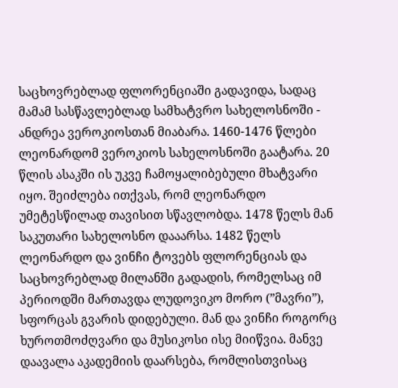საცხოვრებლად ფლორენციაში გადავიდა, სადაც მამამ სასწავლებლად სამხატვრო სახელოსნოში - ანდრეა ვეროკიოსთან მიაბარა. 1460-1476 წლები ლეონარდომ ვეროკიოს სახელოსნოში გაატარა. 20 წლის ასაკში ის უკვე ჩამოყალიბებული მხატვარი იყო. შეიძლება ითქვას, რომ ლეონარდო უმეტესწილად თავისით სწავლობდა. 1478 წელს მან საკუთარი სახელოსნო დააარსა. 1482 წელს ლეონარდო და ვინჩი ტოვებს ფლორენციას და საცხოვრებლად მილანში გადადის, რომელსაც იმ პერიოდში მართავდა ლუდოვიკო მორო (”მავრი”), სფორცას გვარის დიდებული. მან და ვინჩი როგორც ხუროთმოძღვარი და მუსიკოსი ისე მიიწვია. მანვე დაავალა აკადემიის დაარსება, რომლისთვისაც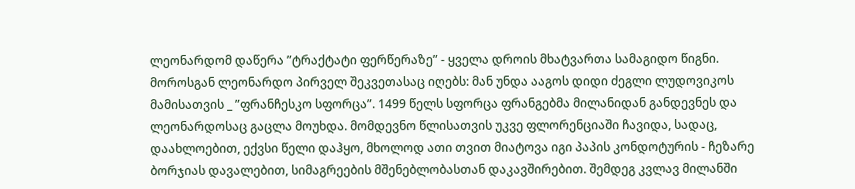ლეონარდომ დაწერა ”ტრაქტატი ფერწერაზე” - ყველა დროის მხატვართა სამაგიდო წიგნი. მოროსგან ლეონარდო პირველ შეკვეთასაც იღებს: მან უნდა ააგოს დიდი ძეგლი ლუდოვიკოს მამისათვის _ ”ფრანჩესკო სფორცა”. 1499 წელს სფორცა ფრანგებმა მილანიდან განდევნეს და ლეონარდოსაც გაცლა მოუხდა. მომდევნო წლისათვის უკვე ფლორენციაში ჩავიდა, სადაც, დაახლოებით, ექვსი წელი დაჰყო, მხოლოდ ათი თვით მიატოვა იგი პაპის კონდოტურის - ჩეზარე ბორჯიას დავალებით, სიმაგრეების მშენებლობასთან დაკავშირებით. შემდეგ კვლავ მილანში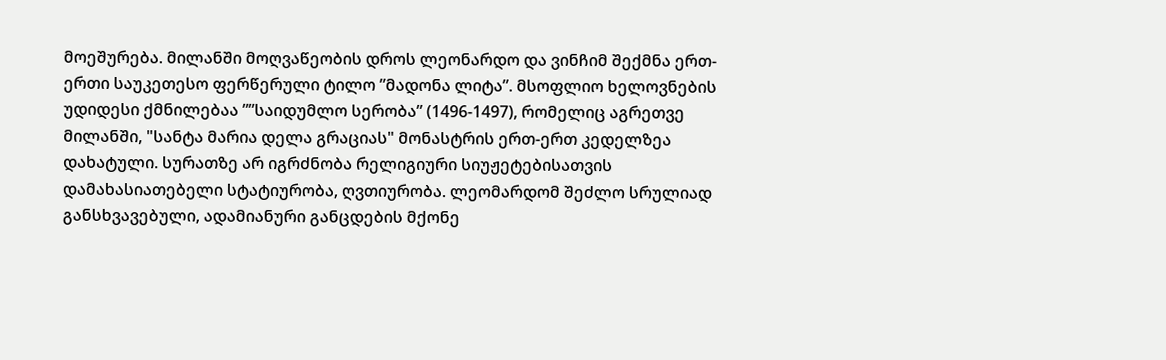მოეშურება. მილანში მოღვაწეობის დროს ლეონარდო და ვინჩიმ შექმნა ერთ-ერთი საუკეთესო ფერწერული ტილო ”მადონა ლიტა”. მსოფლიო ხელოვნების უდიდესი ქმნილებაა ””საიდუმლო სერობა” (1496-1497), რომელიც აგრეთვე მილანში, "სანტა მარია დელა გრაციას" მონასტრის ერთ-ერთ კედელზეა დახატული. სურათზე არ იგრძნობა რელიგიური სიუჟეტებისათვის დამახასიათებელი სტატიურობა, ღვთიურობა. ლეომარდომ შეძლო სრულიად განსხვავებული, ადამიანური განცდების მქონე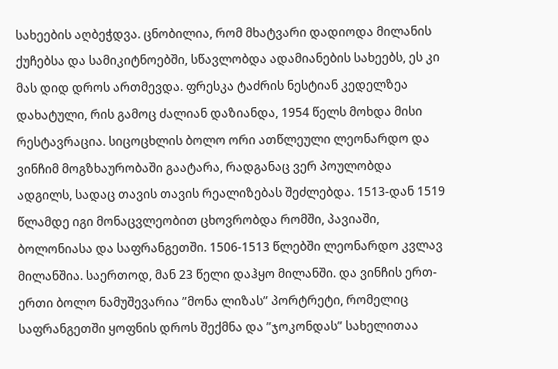სახეების აღბეჭდვა. ცნობილია, რომ მხატვარი დადიოდა მილანის ქუჩებსა და სამიკიტნოებში, სწავლობდა ადამიანების სახეებს, ეს კი მას დიდ დროს ართმევდა. ფრესკა ტაძრის ნესტიან კედელზეა დახატული, რის გამოც ძალიან დაზიანდა, 1954 წელს მოხდა მისი რესტავრაცია. სიცოცხლის ბოლო ორი ათწლეული ლეონარდო და ვინჩიმ მოგზხაურობაში გაატარა, რადგანაც ვერ პოულობდა ადგილს, სადაც თავის თავის რეალიზებას შეძლებდა. 1513-დან 1519 წლამდე იგი მონაცვლეობით ცხოვრობდა რომში, პავიაში, ბოლონიასა და საფრანგეთში. 1506-1513 წლებში ლეონარდო კვლავ მილანშია. საერთოდ, მან 23 წელი დაჰყო მილანში. და ვინჩის ერთ-ერთი ბოლო ნამუშევარია ”მონა ლიზას” პორტრეტი, რომელიც საფრანგეთში ყოფნის დროს შექმნა და ”ჯოკონდას” სახელითაა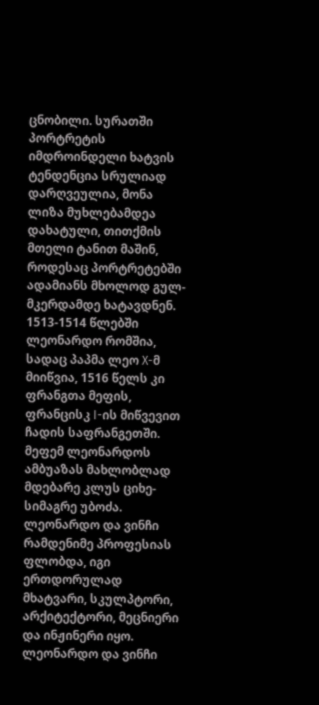ცნობილი. სურათში პორტრეტის იმდროინდელი ხატვის ტენდენცია სრულიად დარღვეულია, მონა ლიზა მუხლებამდეა დახატული, თითქმის მთელი ტანით მაშინ, როდესაც პორტრეტებში ადამიანს მხოლოდ გულ-მკერდამდე ხატავდნენ. 1513-1514 წლებში ლეონარდო რომშია, სადაც პაპმა ლეო X-მ მიიწვია, 1516 წელს კი ფრანგთა მეფის, ფრანცისკ I-ის მიწვევით ჩადის საფრანგეთში. მეფემ ლეონარდოს ამბუაზას მახლობლად მდებარე კლუს ციხე-სიმაგრე უბოძა. ლეონარდო და ვინჩი რამდენიმე პროფესიას ფლობდა, იგი ერთდორულად მხატვარი, სკულპტორი, არქიტექტორი, მეცნიერი და ინჟინერი იყო. ლეონარდო და ვინჩი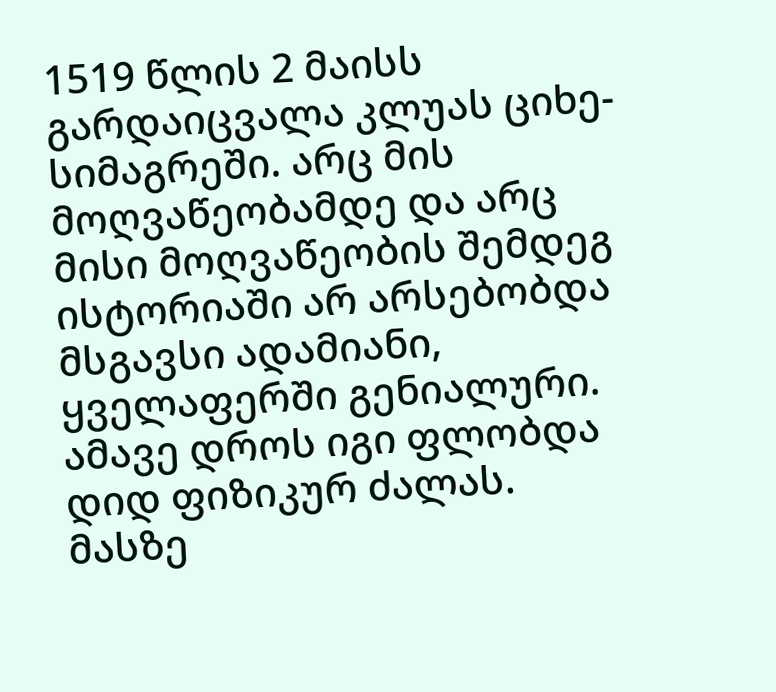1519 წლის 2 მაისს გარდაიცვალა კლუას ციხე-სიმაგრეში. არც მის მოღვაწეობამდე და არც მისი მოღვაწეობის შემდეგ ისტორიაში არ არსებობდა მსგავსი ადამიანი, ყველაფერში გენიალური. ამავე დროს იგი ფლობდა დიდ ფიზიკურ ძალას. მასზე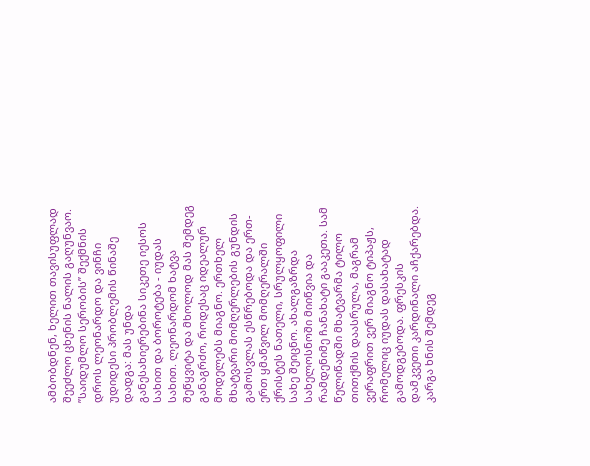ამბობდნენ, ხელით თავისუფლად შეეძლო ცხენის ნალის გაღუნვაო.
”საიდუმლო სერობის” შექმნის დროს ლეონარდო და ვინჩი უდიდესი პრობლემის წინაშე დადგა: მას უნდა განესახიერებინა სიკეთე იესოს სახით და ბოროტება - იუდას სახით. ლეონარდომ ხატვა შეწყვიტა და მხოლოდ მას შემდეგ განაგრძო, როდესაც იდეალურ მოდელებს მიაგნო. ერთხელ მხატვარი მომღერლების გუნდის გამოსვლას ესწრებოდა და ერთ-ერთ ყმაწვილ მომღერალში ქრისტეს ნათელი, სრულყოფილი სახე შეიცნო. ახალგაზრდა სახელოსნოში მიიწვია და რამდენიმე ჩანახატი გააკეთა. სამ წელიწადში მხატვარმა ტილო თითქმის დაასრულა, მაგრამ ვერაფრით ვერ მიაგნო ტიპაჟს, რომელიც იუდას დასახატად გამოდგებოდა. ფრესკის დამკვეთი კარდინალი აჩქარებდა. კარგა ხნის შემდეგ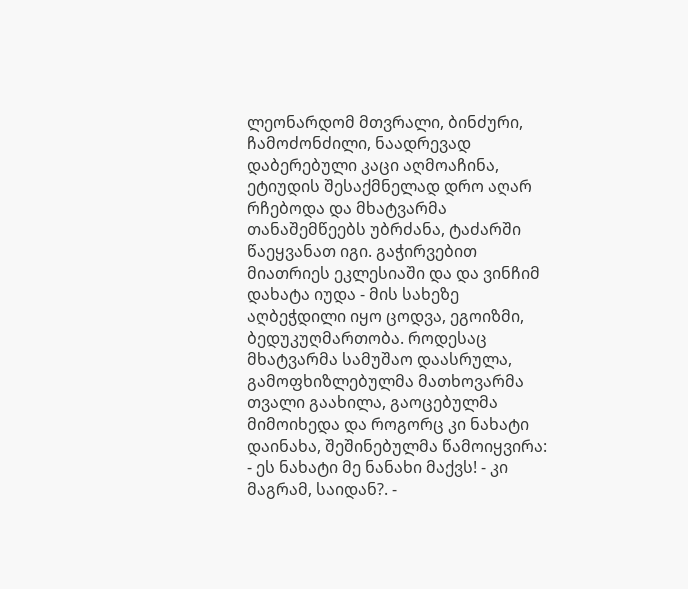ლეონარდომ მთვრალი, ბინძური, ჩამოძონძილი, ნაადრევად დაბერებული კაცი აღმოაჩინა, ეტიუდის შესაქმნელად დრო აღარ რჩებოდა და მხატვარმა თანაშემწეებს უბრძანა, ტაძარში წაეყვანათ იგი. გაჭირვებით მიათრიეს ეკლესიაში და და ვინჩიმ დახატა იუდა - მის სახეზე აღბეჭდილი იყო ცოდვა, ეგოიზმი, ბედუკუღმართობა. როდესაც მხატვარმა სამუშაო დაასრულა, გამოფხიზლებულმა მათხოვარმა თვალი გაახილა, გაოცებულმა მიმოიხედა და როგორც კი ნახატი დაინახა, შეშინებულმა წამოიყვირა: - ეს ნახატი მე ნანახი მაქვს! - კი მაგრამ, საიდან?. -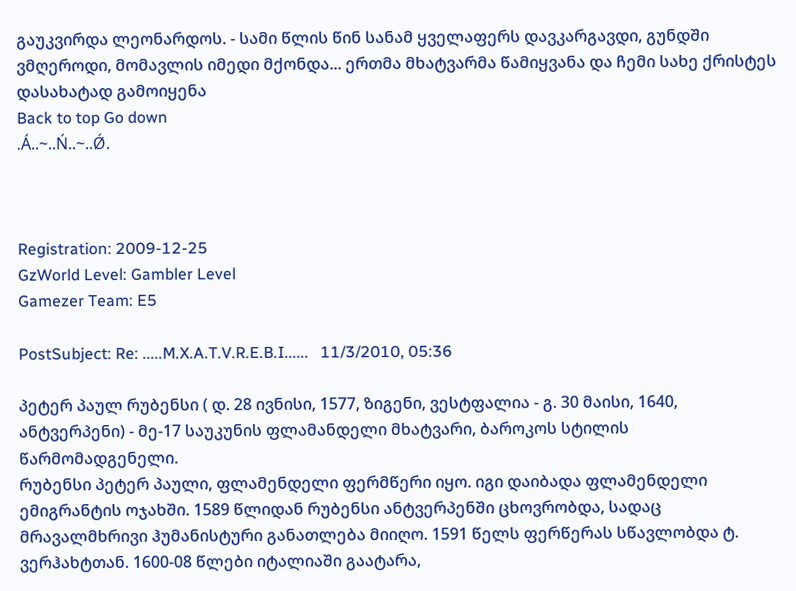გაუკვირდა ლეონარდოს. - სამი წლის წინ სანამ ყველაფერს დავკარგავდი, გუნდში ვმღეროდი, მომავლის იმედი მქონდა... ერთმა მხატვარმა წამიყვანა და ჩემი სახე ქრისტეს დასახატად გამოიყენა
Back to top Go down
.Á..~..Ń..~..Ǿ.



Registration: 2009-12-25
GzWorld Level: Gambler Level
Gamezer Team: E5

PostSubject: Re: .....M.X.A.T.V.R.E.B.I......   11/3/2010, 05:36

პეტერ პაულ რუბენსი ( დ. 28 ივნისი, 1577, ზიგენი, ვესტფალია - გ. 30 მაისი, 1640, ანტვერპენი) - მე-17 საუკუნის ფლამანდელი მხატვარი, ბაროკოს სტილის წარმომადგენელი.
რუბენსი პეტერ პაული, ფლამენდელი ფერმწერი იყო. იგი დაიბადა ფლამენდელი ემიგრანტის ოჯახში. 1589 წლიდან რუბენსი ანტვერპენში ცხოვრობდა, სადაც მრავალმხრივი ჰუმანისტური განათლება მიიღო. 1591 წელს ფერწერას სწავლობდა ტ. ვერჰახტთან. 1600-08 წლები იტალიაში გაატარა,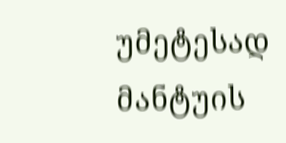უმეტესად მანტუის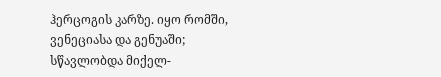ჰერცოგის კარზე. იყო რომში, ვენეციასა და გენუაში; სწავლობდა მიქელ-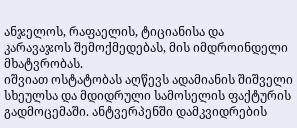ანჯელოს, რაფაელის, ტიციანისა და კარავაჯოს შემოქმედებას, მის იმდროინდელი მხატვრობას.
იშვიათ ოსტატობას აღწევს ადამიანის შიშველი სხეულსა და მდიდრული სამოსელის ფაქტურის გადმოცემაში. ანტვერპენში დამკვიდრების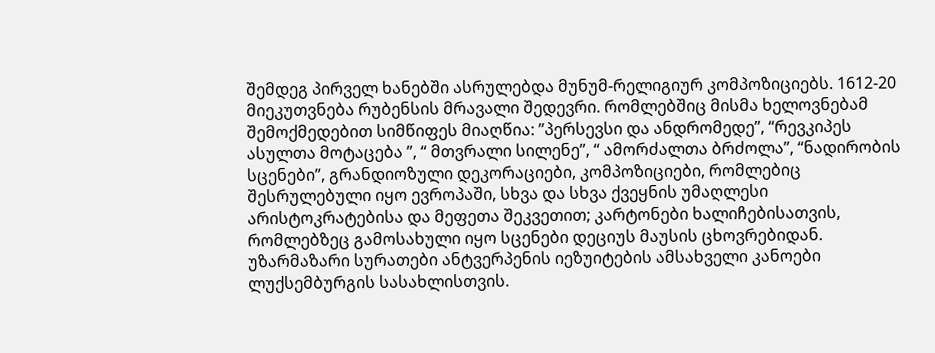შემდეგ პირველ ხანებში ასრულებდა მუნუმ-რელიგიურ კომპოზიციებს. 1612-20 მიეკუთვნება რუბენსის მრავალი შედევრი. რომლებშიც მისმა ხელოვნებამ შემოქმედებით სიმწიფეს მიაღწია: ”პერსევსი და ანდრომედე’’, “რევკიპეს ასულთა მოტაცება ”, “ მთვრალი სილენე”, “ ამორძალთა ბრძოლა”, “ნადირობის სცენები”, გრანდიოზული დეკორაციები, კომპოზიციები, რომლებიც შესრულებული იყო ევროპაში, სხვა და სხვა ქვეყნის უმაღლესი არისტოკრატებისა და მეფეთა შეკვეთით; კარტონები ხალიჩებისათვის, რომლებზეც გამოსახული იყო სცენები დეციუს მაუსის ცხოვრებიდან. უზარმაზარი სურათები ანტვერპენის იეზუიტების ამსახველი კანოები ლუქსემბურგის სასახლისთვის.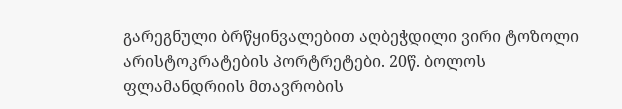გარეგნული ბრწყინვალებით აღბეჭდილი ვირი ტოზოლი არისტოკრატების პორტრეტები. 20წ. ბოლოს ფლამანდრიის მთავრობის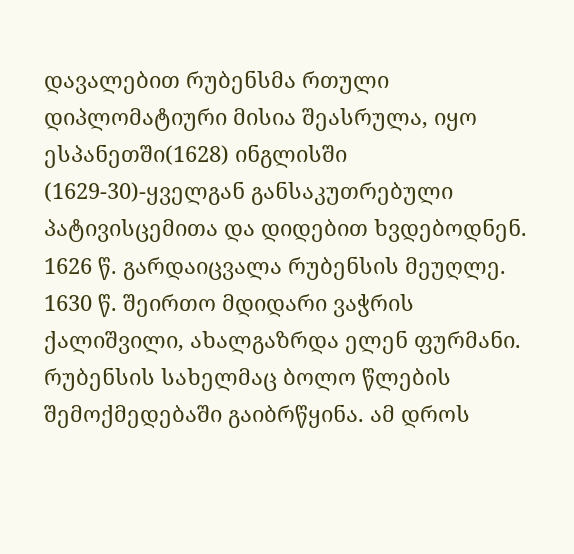დავალებით რუბენსმა რთული დიპლომატიური მისია შეასრულა, იყო ესპანეთში(1628) ინგლისში (1629-30)-ყველგან განსაკუთრებული პატივისცემითა და დიდებით ხვდებოდნენ.
1626 წ. გარდაიცვალა რუბენსის მეუღლე. 1630 წ. შეირთო მდიდარი ვაჭრის ქალიშვილი, ახალგაზრდა ელენ ფურმანი. რუბენსის სახელმაც ბოლო წლების შემოქმედებაში გაიბრწყინა. ამ დროს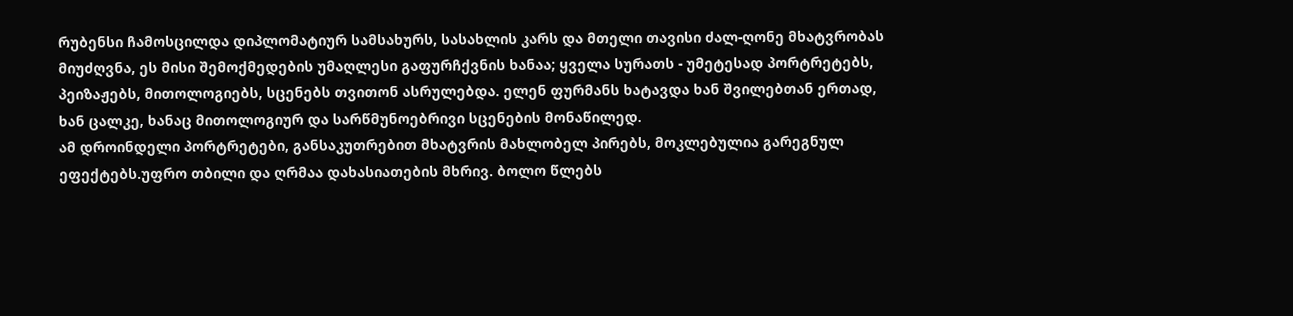რუბენსი ჩამოსცილდა დიპლომატიურ სამსახურს, სასახლის კარს და მთელი თავისი ძალ-ღონე მხატვრობას მიუძღვნა, ეს მისი შემოქმედების უმაღლესი გაფურჩქვნის ხანაა; ყველა სურათს - უმეტესად პორტრეტებს, პეიზაჟებს, მითოლოგიებს, სცენებს თვითონ ასრულებდა. ელენ ფურმანს ხატავდა ხან შვილებთან ერთად, ხან ცალკე, ხანაც მითოლოგიურ და სარწმუნოებრივი სცენების მონაწილედ.
ამ დროინდელი პორტრეტები, განსაკუთრებით მხატვრის მახლობელ პირებს, მოკლებულია გარეგნულ ეფექტებს.უფრო თბილი და ღრმაა დახასიათების მხრივ. ბოლო წლებს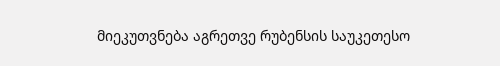მიეკუთვნება აგრეთვე რუბენსის საუკეთესო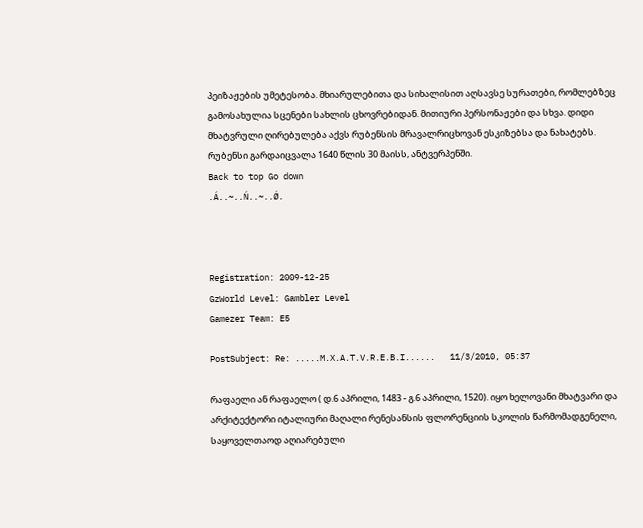პეიზაჟების უმეტესობა. მხიარულებითა და სიხალისით აღსავსე სურათები, რომლებზეც გამოსახულია სცენები სახლის ცხოვრებიდან. მითიური პერსონაჟები და სხვა. დიდი მხატვრული ღირებულება აქვს რუბენსის მრავალრიცხოვან ესკიზებსა და ნახატებს. რუბენსი გარდაიცვალა 1640 წლის 30 მაისს, ანტვერპენში.
Back to top Go down
.Á..~..Ń..~..Ǿ.



Registration: 2009-12-25
GzWorld Level: Gambler Level
Gamezer Team: E5

PostSubject: Re: .....M.X.A.T.V.R.E.B.I......   11/3/2010, 05:37

რაფაელი ან რაფაელო ( დ.6 აპრილი, 1483 - გ.6 აპრილი, 1520). იყო ხელოვანი მხატვარი და არქიტექტორი იტალიური მაღალი რენესანსის ფლორენციის სკოლის წარმომადგენელი, საყოველთაოდ აღიარებული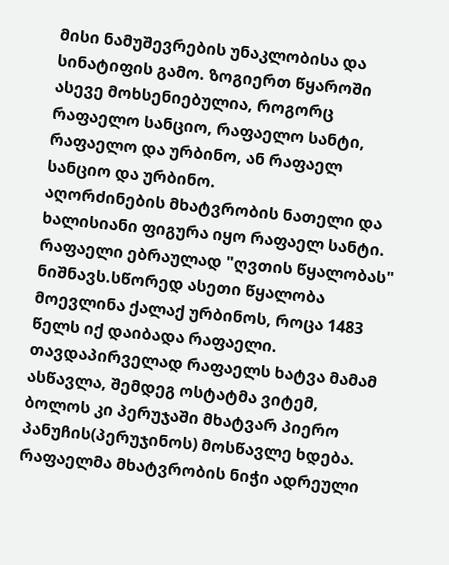მისი ნამუშევრების უნაკლობისა და სინატიფის გამო. ზოგიერთ წყაროში ასევე მოხსენიებულია, როგორც რაფაელო სანციო, რაფაელო სანტი, რაფაელო და ურბინო, ან რაფაელ სანციო და ურბინო.
აღორძინების მხატვრობის ნათელი და ხალისიანი ფიგურა იყო რაფაელ სანტი. რაფაელი ებრაულად "ღვთის წყალობას" ნიშნავს.სწორედ ასეთი წყალობა მოევლინა ქალაქ ურბინოს, როცა 1483 წელს იქ დაიბადა რაფაელი. თავდაპირველად რაფაელს ხატვა მამამ ასწავლა, შემდეგ ოსტატმა ვიტემ, ბოლოს კი პერუჯაში მხატვარ პიერო პანუჩის(პერუჯინოს) მოსწავლე ხდება. რაფაელმა მხატვრობის ნიჭი ადრეული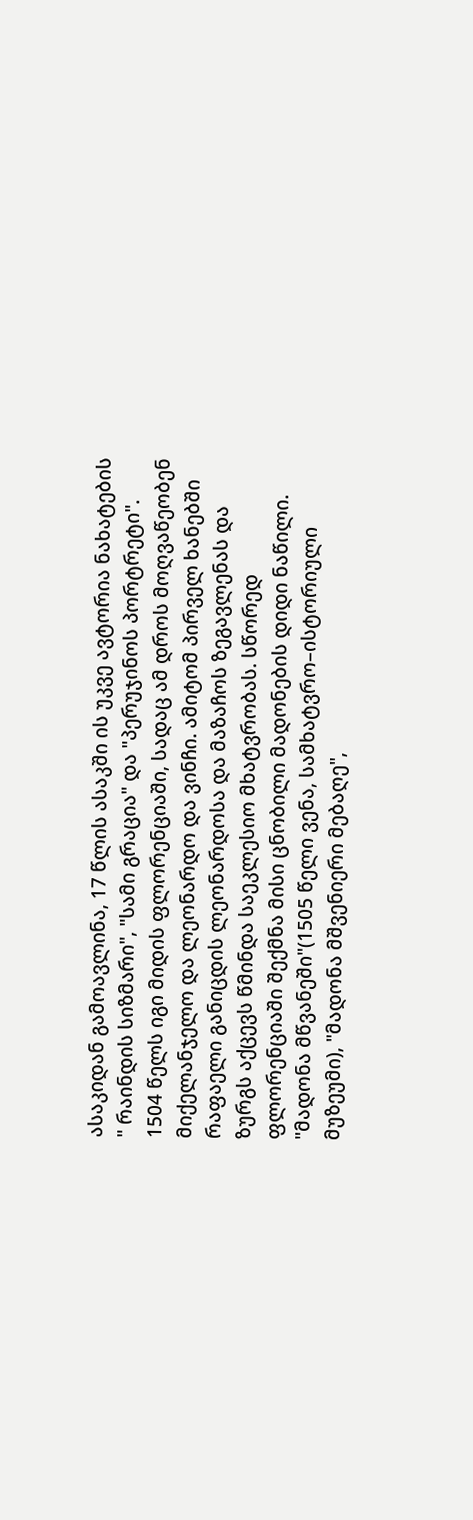ასაკიდან გამოავლინა, 17 წლის ასაკში ის უკვე ავტორია ნახატების " რაინდის სიზმარი", "სამი გრაცია" და "პერუჯინოს პორტრეტი". 1504 წელს იგი მიდის ფლორენციაში, სადაც ამ დროს მოღვაწეობენ მიქელანჯელო და ლეონარდო და ვინჩი. ამიტომ პირველ ხანებში რაფაელი განიცდის ლეონარდოსა და მაზაჩოს ზეგავლენას და ზურგს აქცევს წმინდა საეკლესიო მხატვრობას. სწორედ ფლორენციაში შექმნა მისი ცნობილი მადონების დიდი ნაწილი. "მადონა მწვანეში"(1505 წელი ვენა, სამხატვრო–ისტორიული მუზეუმი), "მადონა მშვენიერი მებაღე",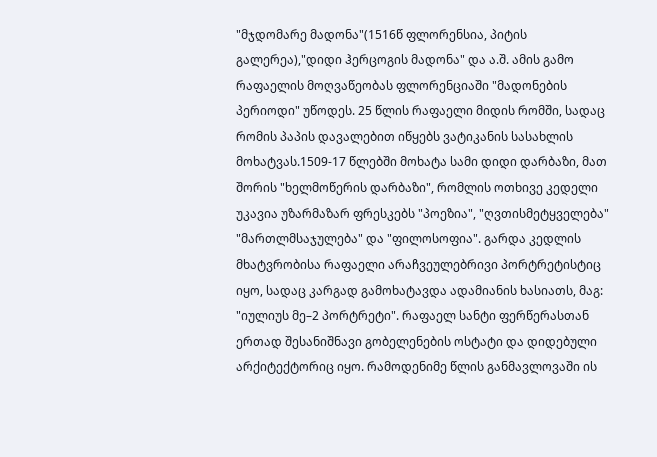"მჯდომარე მადონა"(1516წ ფლორენსია, პიტის გალერეა),"დიდი ჰერცოგის მადონა" და ა.შ. ამის გამო რაფაელის მოღვაწეობას ფლორენციაში "მადონების პერიოდი" უწოდეს. 25 წლის რაფაელი მიდის რომში, სადაც რომის პაპის დავალებით იწყებს ვატიკანის სასახლის მოხატვას.1509-17 წლებში მოხატა სამი დიდი დარბაზი, მათ შორის "ხელმოწერის დარბაზი", რომლის ოთხივე კედელი უკავია უზარმაზარ ფრესკებს "პოეზია", "ღვთისმეტყველება" "მართლმსაჯულება" და "ფილოსოფია". გარდა კედლის მხატვრობისა რაფაელი არაჩვეულებრივი პორტრეტისტიც იყო, სადაც კარგად გამოხატავდა ადამიანის ხასიათს, მაგ: "იულიუს მე–2 პორტრეტი". რაფაელ სანტი ფერწერასთან ერთად შესანიშნავი გობელენების ოსტატი და დიდებული არქიტექტორიც იყო. რამოდენიმე წლის განმავლოვაში ის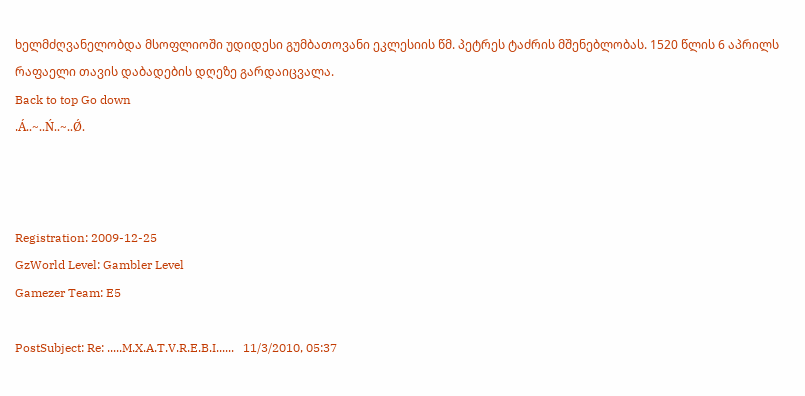ხელმძღვანელობდა მსოფლიოში უდიდესი გუმბათოვანი ეკლესიის წმ. პეტრეს ტაძრის მშენებლობას. 1520 წლის 6 აპრილს რაფაელი თავის დაბადების დღეზე გარდაიცვალა.
Back to top Go down
.Á..~..Ń..~..Ǿ.



Registration: 2009-12-25
GzWorld Level: Gambler Level
Gamezer Team: E5

PostSubject: Re: .....M.X.A.T.V.R.E.B.I......   11/3/2010, 05:37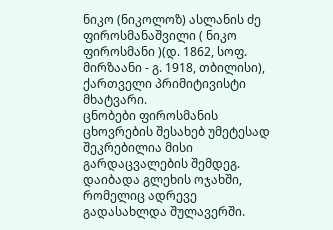ნიკო (ნიკოლოზ) ასლანის ძე ფიროსმანაშვილი ( ნიკო ფიროსმანი )(დ. 1862, სოფ. მირზაანი - გ. 1918, თბილისი), ქართველი პრიმიტივისტი მხატვარი.
ცნობები ფიროსმანის ცხოვრების შესახებ უმეტესად შეკრებილია მისი გარდაცვალების შემდეგ. დაიბადა გლეხის ოჯახში, რომელიც ადრევე გადასახლდა შულავერში.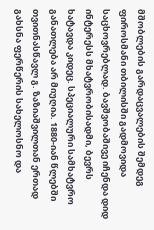მშობლების გარდაცვალების შემდეგ ფიროსმანი თბილისში გადმოვიდა საცხოვრებლად. ბავშვობაშივე იჩენდა დიდ ინტერესს მხატვრობისადმი, ბევრს ხატავდა კიდეც. სპეციალური სამხატვრო განათლება არ მიუღია. 1880-იან წლებში თვითნასწავლ გ. ზაზიაშვილთან ერთად გახსნა ფერწერის სახელოსნო და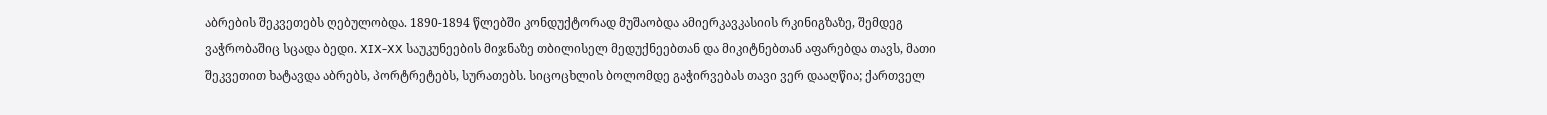აბრების შეკვეთებს ღებულობდა. 1890-1894 წლებში კონდუქტორად მუშაობდა ამიერკავკასიის რკინიგზაზე, შემდეგ ვაჭრობაშიც სცადა ბედი. XIX-XX საუკუნეების მიჯნაზე თბილისელ მედუქნეებთან და მიკიტნებთან აფარებდა თავს, მათი შეკვეთით ხატავდა აბრებს, პორტრეტებს, სურათებს. სიცოცხლის ბოლომდე გაჭირვებას თავი ვერ დააღწია; ქართველ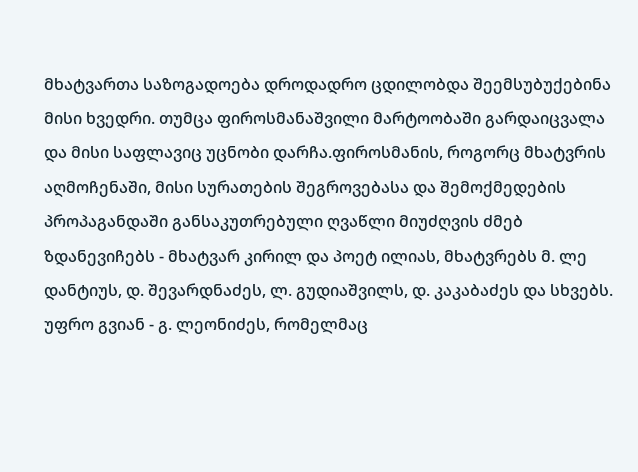მხატვართა საზოგადოება დროდადრო ცდილობდა შეემსუბუქებინა მისი ხვედრი. თუმცა ფიროსმანაშვილი მარტოობაში გარდაიცვალა და მისი საფლავიც უცნობი დარჩა.ფიროსმანის, როგორც მხატვრის აღმოჩენაში, მისი სურათების შეგროვებასა და შემოქმედების პროპაგანდაში განსაკუთრებული ღვაწლი მიუძღვის ძმებ ზდანევიჩებს - მხატვარ კირილ და პოეტ ილიას, მხატვრებს მ. ლე დანტიუს, დ. შევარდნაძეს, ლ. გუდიაშვილს, დ. კაკაბაძეს და სხვებს. უფრო გვიან - გ. ლეონიძეს, რომელმაც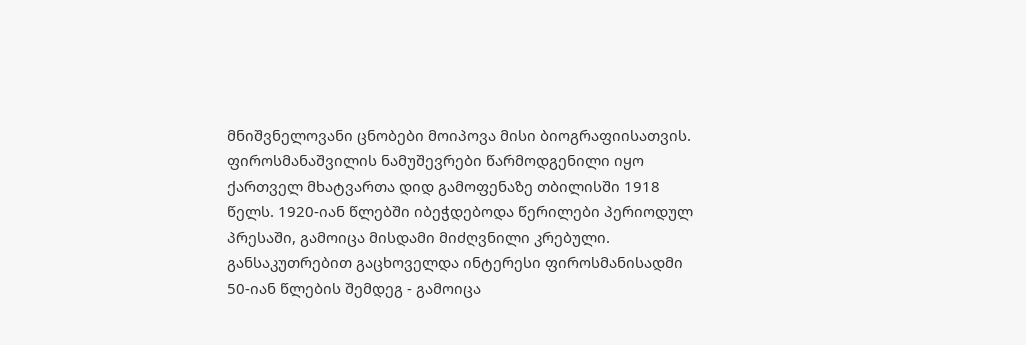მნიშვნელოვანი ცნობები მოიპოვა მისი ბიოგრაფიისათვის.
ფიროსმანაშვილის ნამუშევრები წარმოდგენილი იყო ქართველ მხატვართა დიდ გამოფენაზე თბილისში 1918 წელს. 1920-იან წლებში იბეჭდებოდა წერილები პერიოდულ პრესაში, გამოიცა მისდამი მიძღვნილი კრებული. განსაკუთრებით გაცხოველდა ინტერესი ფიროსმანისადმი 50-იან წლების შემდეგ - გამოიცა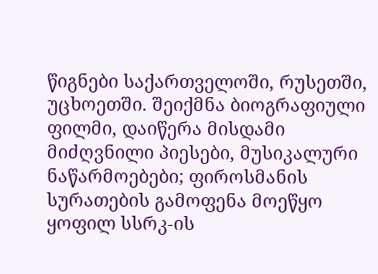წიგნები საქართველოში, რუსეთში, უცხოეთში. შეიქმნა ბიოგრაფიული ფილმი, დაიწერა მისდამი მიძღვნილი პიესები, მუსიკალური ნაწარმოებები; ფიროსმანის სურათების გამოფენა მოეწყო ყოფილ სსრკ-ის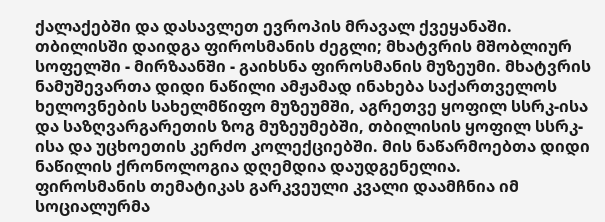ქალაქებში და დასავლეთ ევროპის მრავალ ქვეყანაში. თბილისში დაიდგა ფიროსმანის ძეგლი; მხატვრის მშობლიურ სოფელში - მირზაანში - გაიხსნა ფიროსმანის მუზეუმი. მხატვრის ნამუშევართა დიდი ნაწილი ამჟამად ინახება საქართველოს ხელოვნების სახელმწიფო მუზეუმში, აგრეთვე ყოფილ სსრკ-ისა და საზღვარგარეთის ზოგ მუზეუმებში, თბილისის ყოფილ სსრკ-ისა და უცხოეთის კერძო კოლექციებში. მის ნაწარმოებთა დიდი ნაწილის ქრონოლოგია დღემდია დაუდგენელია.
ფიროსმანის თემატიკას გარკვეული კვალი დაამჩნია იმ სოციალურმა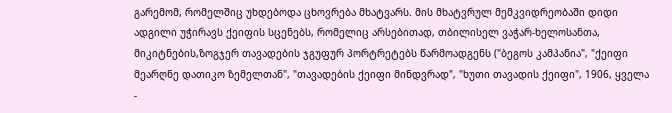გარემომ, რომელშიც უხდებოდა ცხოვრება მხატვარს. მის მხატვრულ მემკვიდრეობაში დიდი ადგილი უჭირავს ქეიფის სცენებს, რომელიც არსებითად, თბილისელ ვაჭარ-ხელოსანთა, მიკიტნების,ზოგჯერ თავადების ჯგუფურ პორტრეტებს წარმოადგენს ("ბეგოს კამპანია", "ქეიფი მეარღნე დათიკო ზემელთან", "თავადების ქეიფი მინდვრად", "ხუთი თავადის ქეიფი", 1906, ყველა -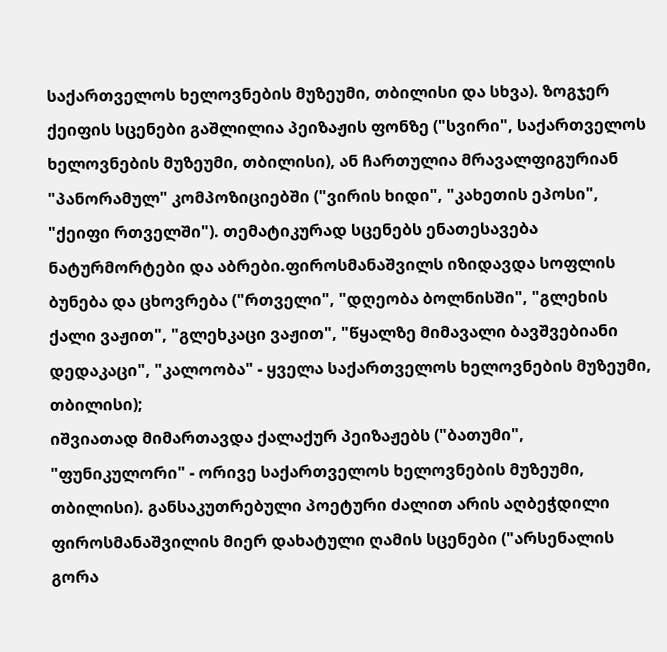საქართველოს ხელოვნების მუზეუმი, თბილისი და სხვა). ზოგჯერ ქეიფის სცენები გაშლილია პეიზაჟის ფონზე ("სვირი", საქართველოს ხელოვნების მუზეუმი, თბილისი), ან ჩართულია მრავალფიგურიან "პანორამულ" კომპოზიციებში ("ვირის ხიდი", "კახეთის ეპოსი", "ქეიფი რთველში"). თემატიკურად სცენებს ენათესავება ნატურმორტები და აბრები.ფიროსმანაშვილს იზიდავდა სოფლის ბუნება და ცხოვრება ("რთველი", "დღეობა ბოლნისში", "გლეხის ქალი ვაჟით", "გლეხკაცი ვაჟით", "წყალზე მიმავალი ბავშვებიანი დედაკაცი", "კალოობა" - ყველა საქართველოს ხელოვნების მუზეუმი, თბილისი);
იშვიათად მიმართავდა ქალაქურ პეიზაჟებს ("ბათუმი", "ფუნიკულორი" - ორივე საქართველოს ხელოვნების მუზეუმი, თბილისი). განსაკუთრებული პოეტური ძალით არის აღბეჭდილი ფიროსმანაშვილის მიერ დახატული ღამის სცენები ("არსენალის გორა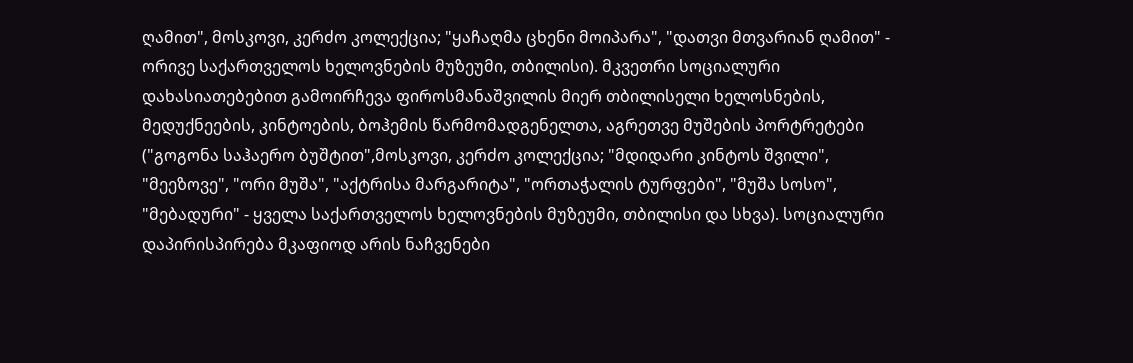ღამით", მოსკოვი, კერძო კოლექცია; "ყაჩაღმა ცხენი მოიპარა", "დათვი მთვარიან ღამით" - ორივე საქართველოს ხელოვნების მუზეუმი, თბილისი). მკვეთრი სოციალური დახასიათებებით გამოირჩევა ფიროსმანაშვილის მიერ თბილისელი ხელოსნების, მედუქნეების, კინტოების, ბოჰემის წარმომადგენელთა, აგრეთვე მუშების პორტრეტები ("გოგონა საჰაერო ბუშტით",მოსკოვი, კერძო კოლექცია; "მდიდარი კინტოს შვილი", "მეეზოვე", "ორი მუშა", "აქტრისა მარგარიტა", "ორთაჭალის ტურფები", "მუშა სოსო", "მებადური" - ყველა საქართველოს ხელოვნების მუზეუმი, თბილისი და სხვა). სოციალური დაპირისპირება მკაფიოდ არის ნაჩვენები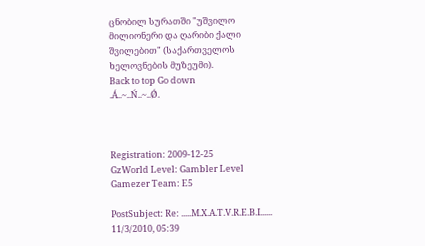ცნობილ სურათში "უშვილო მილიონერი და ღარიბი ქალი შვილებით" (საქართველოს ხელოვნების მუზეუმი).
Back to top Go down
.Á..~..Ń..~..Ǿ.



Registration: 2009-12-25
GzWorld Level: Gambler Level
Gamezer Team: E5

PostSubject: Re: .....M.X.A.T.V.R.E.B.I......   11/3/2010, 05:39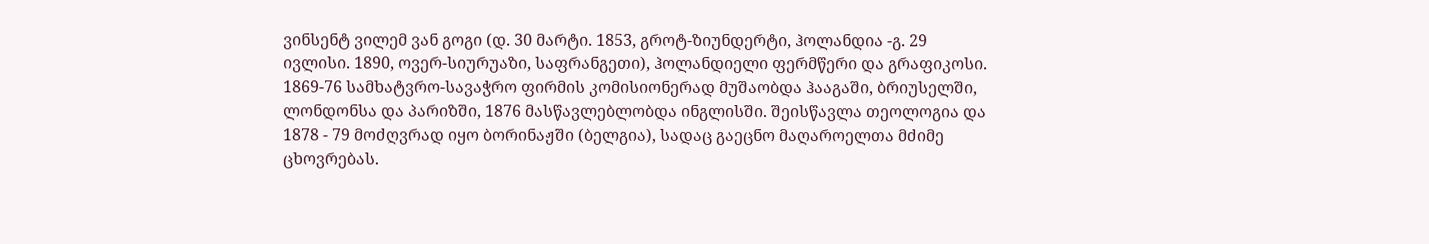ვინსენტ ვილემ ვან გოგი (დ. 30 მარტი. 1853, გროტ-ზიუნდერტი, ჰოლანდია -გ. 29 ივლისი. 1890, ოვერ-სიურუაზი, საფრანგეთი), ჰოლანდიელი ფერმწერი და გრაფიკოსი.
1869-76 სამხატვრო-სავაჭრო ფირმის კომისიონერად მუშაობდა ჰააგაში, ბრიუსელში, ლონდონსა და პარიზში, 1876 მასწავლებლობდა ინგლისში. შეისწავლა თეოლოგია და 1878 - 79 მოძღვრად იყო ბორინაჟში (ბელგია), სადაც გაეცნო მაღაროელთა მძიმე ცხოვრებას.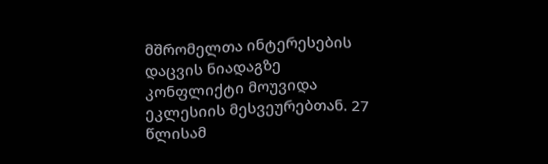მშრომელთა ინტერესების დაცვის ნიადაგზე კონფლიქტი მოუვიდა ეკლესიის მესვეურებთან. 27 წლისამ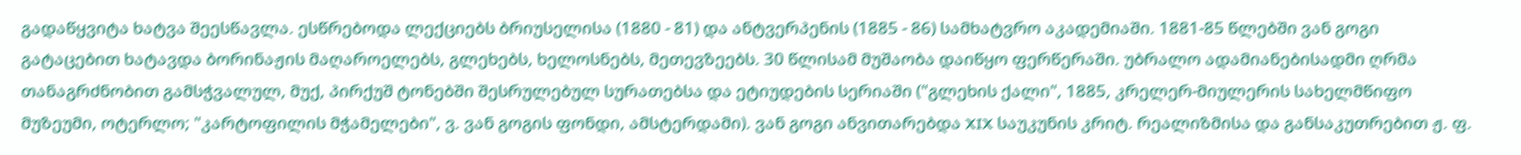გადაწყვიტა ხატვა შეესწავლა. ესწრებოდა ლექციებს ბრიუსელისა (1880 - 81) და ანტვერპენის (1885 - 86) სამხატვრო აკადემიაში. 1881-85 წლებში ვან გოგი გატაცებით ხატავდა ბორინაჟის მაღაროელებს, გლეხებს, ხელოსნებს, მეთევზეებს. 30 წლისამ მუშაობა დაიწყო ფერწერაში. უბრალო ადამიანებისადმი ღრმა თანაგრძნობით გამსჭვალულ, მუქ, პირქუშ ტონებში შესრულებულ სურათებსა და ეტიუდების სერიაში ("გლეხის ქალი", 1885, კრელერ-მიულერის სახელმწიფო მუზეუმი, ოტერლო; "კარტოფილის მჭამელები", ვ. ვან გოგის ფონდი, ამსტერდამი). ვან გოგი ანვითარებდა XIX საუკუნის კრიტ. რეალიზმისა და განსაკუთრებით ჟ. ფ.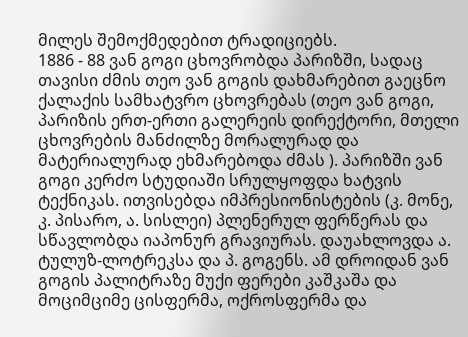მილეს შემოქმედებით ტრადიციებს.
1886 - 88 ვან გოგი ცხოვრობდა პარიზში, სადაც თავისი ძმის თეო ვან გოგის დახმარებით გაეცნო ქალაქის სამხატვრო ცხოვრებას (თეო ვან გოგი, პარიზის ერთ-ერთი გალერეის დირექტორი, მთელი ცხოვრების მანძილზე მორალურად და მატერიალურად ეხმარებოდა ძმას ). პარიზში ვან გოგი კერძო სტუდიაში სრულყოფდა ხატვის ტექნიკას. ითვისებდა იმპრესიონისტების (კ. მონე, კ. პისარო, ა. სისლეი) პლენერულ ფერწერას და სწავლობდა იაპონურ გრავიურას. დაუახლოვდა ა. ტულუზ-ლოტრეკსა და პ. გოგენს. ამ დროიდან ვან გოგის პალიტრაზე მუქი ფერები კაშკაშა და მოციმციმე ცისფერმა, ოქროსფერმა და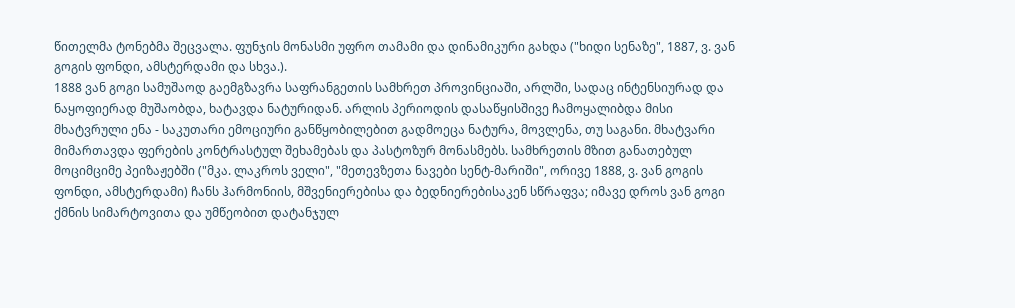წითელმა ტონებმა შეცვალა. ფუნჯის მონასმი უფრო თამამი და დინამიკური გახდა ("ხიდი სენაზე", 1887, ვ. ვან გოგის ფონდი, ამსტერდამი და სხვა.).
1888 ვან გოგი სამუშაოდ გაემგზავრა საფრანგეთის სამხრეთ პროვინციაში, არლში, სადაც ინტენსიურად და ნაყოფიერად მუშაობდა, ხატავდა ნატურიდან. არლის პერიოდის დასაწყისშივე ჩამოყალიბდა მისი მხატვრული ენა - საკუთარი ემოციური განწყობილებით გადმოეცა ნატურა, მოვლენა, თუ საგანი. მხატვარი მიმართავდა ფერების კონტრასტულ შეხამებას და პასტოზურ მონასმებს. სამხრეთის მზით განათებულ მოციმციმე პეიზაჟებში ("მკა. ლაკროს ველი", "მეთევზეთა ნავები სენტ-მარიში", ორივე 1888, ვ. ვან გოგის ფონდი, ამსტერდამი) ჩანს ჰარმონიის, მშვენიერებისა და ბედნიერებისაკენ სწრაფვა; იმავე დროს ვან გოგი ქმნის სიმარტოვითა და უმწეობით დატანჯულ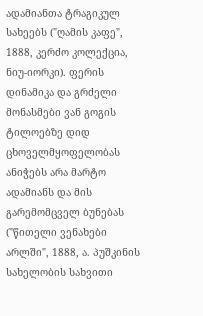ადამიანთა ტრაგიკულ სახეებს ("ღამის კაფე", 1888, კერძო კოლექცია, ნიუ-იორკი). ფერის დინამიკა და გრძელი მონასმები ვან გოგის ტილოებზე დიდ ცხოველმყოფელობას ანიჭებს არა მარტო ადამიანს და მის გარემომცველ ბუნებას ("წითელი ვენახები არლში", 1888, ა. პუშკინის სახელობის სახვითი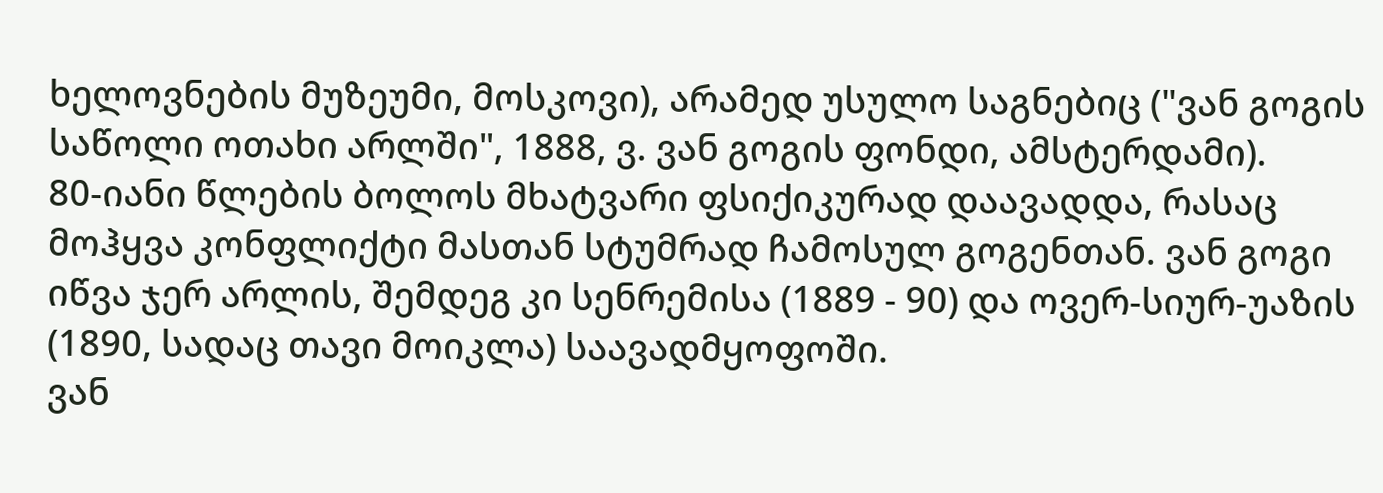ხელოვნების მუზეუმი, მოსკოვი), არამედ უსულო საგნებიც ("ვან გოგის საწოლი ოთახი არლში", 1888, ვ. ვან გოგის ფონდი, ამსტერდამი).
80-იანი წლების ბოლოს მხატვარი ფსიქიკურად დაავადდა, რასაც მოჰყვა კონფლიქტი მასთან სტუმრად ჩამოსულ გოგენთან. ვან გოგი იწვა ჯერ არლის, შემდეგ კი სენრემისა (1889 - 90) და ოვერ-სიურ-უაზის (1890, სადაც თავი მოიკლა) საავადმყოფოში.
ვან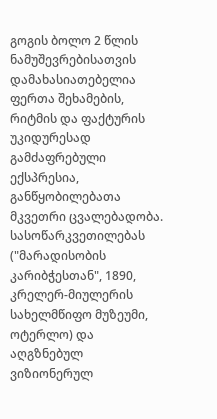გოგის ბოლო 2 წლის ნამუშევრებისათვის დამახასიათებელია ფერთა შეხამების, რიტმის და ფაქტურის უკიდურესად გამძაფრებული ექსპრესია, განწყობილებათა მკვეთრი ცვალებადობა. სასოწარკვეთილებას ("მარადისობის კარიბჭესთან", 1890, კრელერ-მიულერის სახელმწიფო მუზეუმი, ოტერლო) და აღგზნებულ ვიზიონერულ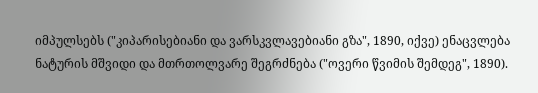იმპულსებს ("კიპარისებიანი და ვარსკვლავებიანი გზა", 1890, იქვე) ენაცვლება ნატურის მშვიდი და მთრთოლვარე შეგრძნება ("ოვერი წვიმის შემდეგ", 1890).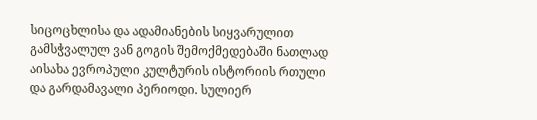სიცოცხლისა და ადამიანების სიყვარულით გამსჭვალულ ვან გოგის შემოქმედებაში ნათლად აისახა ევროპული კულტურის ისტორიის რთული და გარდამავალი პერიოდი. სულიერ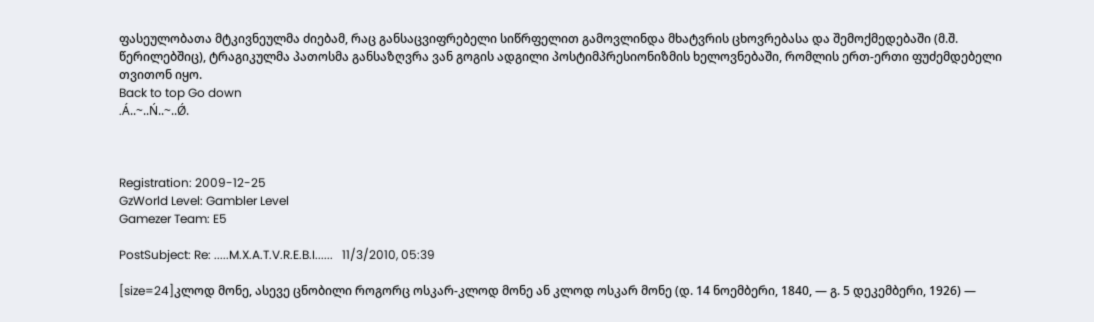ფასეულობათა მტკივნეულმა ძიებამ, რაც განსაცვიფრებელი სიწრფელით გამოვლინდა მხატვრის ცხოვრებასა და შემოქმედებაში (მ.შ. წერილებშიც), ტრაგიკულმა პათოსმა განსაზღვრა ვან გოგის ადგილი პოსტიმპრესიონიზმის ხელოვნებაში, რომლის ერთ-ერთი ფუძემდებელი თვითონ იყო.
Back to top Go down
.Á..~..Ń..~..Ǿ.



Registration: 2009-12-25
GzWorld Level: Gambler Level
Gamezer Team: E5

PostSubject: Re: .....M.X.A.T.V.R.E.B.I......   11/3/2010, 05:39

[size=24]კლოდ მონე, ასევე ცნობილი როგორც ოსკარ-კლოდ მონე ან კლოდ ოსკარ მონე (დ. 14 ნოემბერი, 1840, — გ. 5 დეკემბერი, 1926) —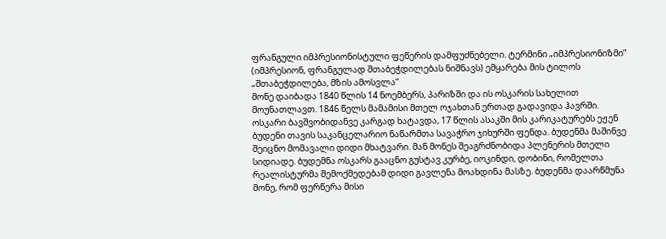ფრანგული იმპრესიონისტული ფეწერის დამფუძნებელი. ტერმინი „იმპრესიონიზმი“ (იმპრესიონ, ფრანგულად შთაბეჭდილებას ნიშნავს) ემყარება მის ტილოს „შთაბეჭდილება, მზის ამოსვლა“
მონე დაიბადა 1840 წლის 14 ნოემბერს, პარიზში და ის ოსკარის სახელით მოუნათლავთ. 1846 წელს მამამისი მთელ ოჯახთან ერთად გადავიდა ჰავრში.
ოსკარი ბავშვობიდანვე კარგად ხატავდა, 17 წლის ასაკში მის კარიკატურებს ეჟენ ბუდენი თავის საკანცელარიო ნაწარმთა სავაჭრო ჯიხურში ფენდა. ბუდენმა მაშინვე შეიცნო მომავალი დიდი მხატვარი. მან მონეს შეაგრძნობიდა პლენერის მთელი სიდიადე. ბუდემნა ოსკარს გააცნო გუსტავ კურბე, იოკინდი, დობინი, რომელთა რეალისტურმა შემოქმედებამ დიდი გავლენა მოახდინა მასზე. ბუდენმა დაარწმუნა მონე, რომ ფერწერა მისი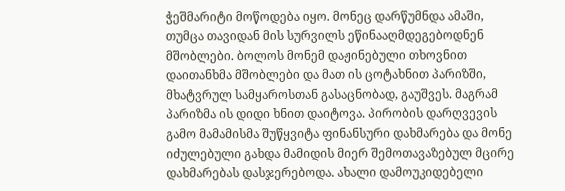ჭეშმარიტი მოწოდება იყო. მონეც დარწუმნდა ამაში, თუმცა თავიდან მის სურვილს ეწინააღმდეგებოდნენ მშობლები. ბოლოს მონემ დაჟინებული თხოვნით დაითანხმა მშობლები და მათ ის ცოტახნით პარიზში, მხატვრულ სამყაროსთან გასაცნობად, გაუშვეს. მაგრამ პარიზმა ის დიდი ხნით დაიტოვა. პირობის დარღვევის გამო მამამისმა შუწყვიტა ფინანსური დახმარება და მონე იძულებული გახდა მამიდის მიერ შემოთავაზებულ მცირე დახმარებას დასჯერებოდა. ახალი დამოუკიდებელი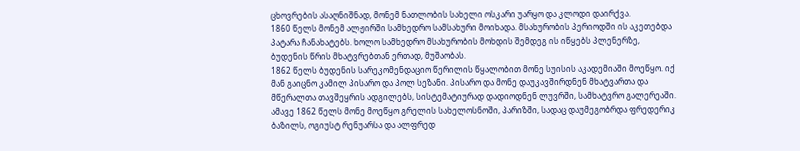ცხოვრების ასაღნიშნად, მონემ ნათლობის სახელი ოსკარი უარყო და კლოდი დაირქვა.
1860 წელს მონემ ალჟირში სამხედრო სამსახური მოიხადა. მსახურობის პერიოდში ის აკეთებდა პატარა ჩანახატებს. ხოლო სამხედრო მსახურობის მოხდის შემდეგ ის იწყებს პლენერზე, ბუდენის წრის მხატვრებთან ერთად, მუშაობას.
1862 წელს ბუდენის სარეკომენდაციო წერილის წყალობით მონე სუისის აკადემიაში მოეწყო. იქ მან გაიცნო კამილ პისარო და პოლ სეზანი. პისარო და მონე დაუკავშირდნენ მხატვართა და მწერალთა თავშეყრის ადგილებს, სისტემატიურად დადიოდნენ ლუვრში, სამხატვრო გალერეაში.
ამავე 1862 წელს მონე მოეწყო გრელის სახელოსნოში, პარიზში, სადაც დაუმეგობრდა ფრედერიკ ბაზილს, ოგიუსტ რენუარსა და ალფრედ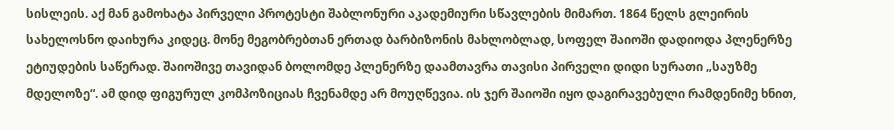სისლეის. აქ მან გამოხატა პირველი პროტესტი შაბლონური აკადემიური სწავლების მიმართ. 1864 წელს გლეირის სახელოსნო დაიხურა კიდეც. მონე მეგობრებთან ერთად ბარბიზონის მახლობლად, სოფელ შაიოში დადიოდა პლენერზე ეტიუდების საწერად. შაიოშივე თავიდან ბოლომდე პლენერზე დაამთავრა თავისი პირველი დიდი სურათი „საუზმე მდელოზე“. ამ დიდ ფიგურულ კომპოზიციას ჩვენამდე არ მოუღწევია. ის ჯერ შაიოში იყო დაგირავებული რამდენიმე ხნით,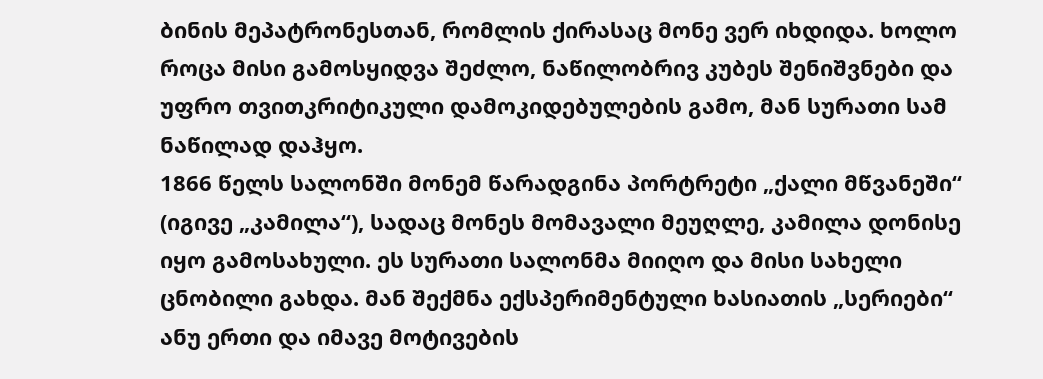ბინის მეპატრონესთან, რომლის ქირასაც მონე ვერ იხდიდა. ხოლო როცა მისი გამოსყიდვა შეძლო, ნაწილობრივ კუბეს შენიშვნები და უფრო თვითკრიტიკული დამოკიდებულების გამო, მან სურათი სამ ნაწილად დაჰყო.
1866 წელს სალონში მონემ წარადგინა პორტრეტი „ქალი მწვანეში“ (იგივე „კამილა“), სადაც მონეს მომავალი მეუღლე, კამილა დონისე იყო გამოსახული. ეს სურათი სალონმა მიიღო და მისი სახელი ცნობილი გახდა. მან შექმნა ექსპერიმენტული ხასიათის „სერიები“ ანუ ერთი და იმავე მოტივების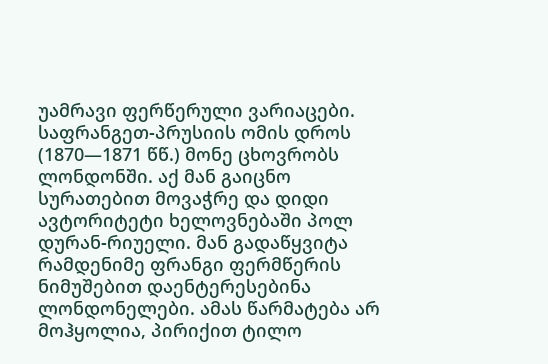უამრავი ფერწერული ვარიაცები.
საფრანგეთ-პრუსიის ომის დროს (1870—1871 წწ.) მონე ცხოვრობს ლონდონში. აქ მან გაიცნო სურათებით მოვაჭრე და დიდი ავტორიტეტი ხელოვნებაში პოლ დურან-რიუელი. მან გადაწყვიტა რამდენიმე ფრანგი ფერმწერის ნიმუშებით დაენტერესებინა ლონდონელები. ამას წარმატება არ მოჰყოლია, პირიქით ტილო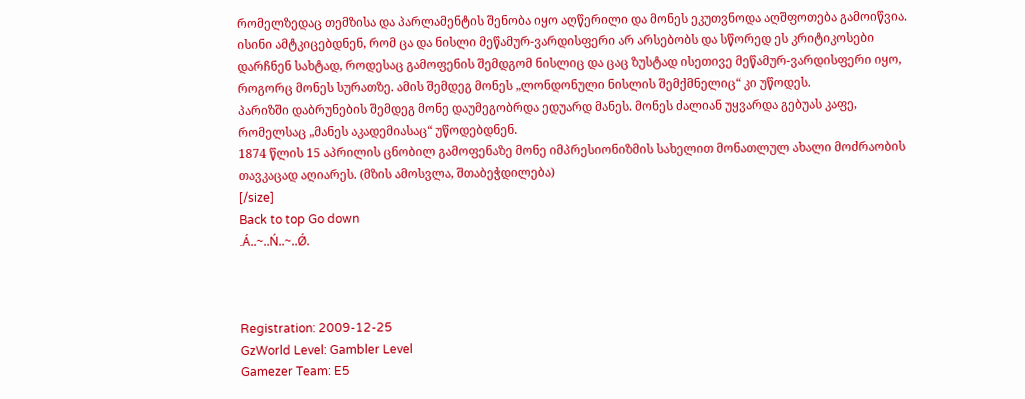რომელზედაც თემზისა და პარლამენტის შენობა იყო აღწერილი და მონეს ეკუთვნოდა აღშფოთება გამოიწვია. ისინი ამტკიცებდნენ, რომ ცა და ნისლი მეწამურ-ვარდისფერი არ არსებობს და სწორედ ეს კრიტიკოსები დარჩნენ სახტად, როდესაც გამოფენის შემდგომ ნისლიც და ცაც ზუსტად ისეთივე მეწამურ-ვარდისფერი იყო, როგორც მონეს სურათზე. ამის შემდეგ მონეს „ლონდონული ნისლის შემქმნელიც“ კი უწოდეს.
პარიზში დაბრუნების შემდეგ მონე დაუმეგობრდა ედუარდ მანეს. მონეს ძალიან უყვარდა გებუას კაფე, რომელსაც „მანეს აკადემიასაც“ უწოდებდნენ.
1874 წლის 15 აპრილის ცნობილ გამოფენაზე მონე იმპრესიონიზმის სახელით მონათლულ ახალი მოძრაობის თავკაცად აღიარეს. (მზის ამოსვლა, შთაბეჭდილება)
[/size]
Back to top Go down
.Á..~..Ń..~..Ǿ.



Registration: 2009-12-25
GzWorld Level: Gambler Level
Gamezer Team: E5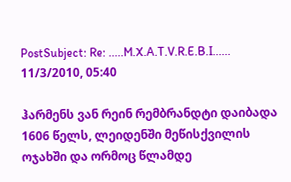PostSubject: Re: .....M.X.A.T.V.R.E.B.I......   11/3/2010, 05:40

ჰარმენს ვან რეინ რემბრანდტი დაიბადა 1606 წელს, ლეიდენში მეწისქვილის ოჯახში და ორმოც წლამდე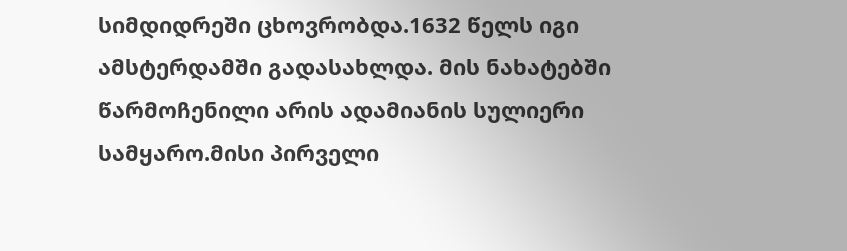სიმდიდრეში ცხოვრობდა.1632 წელს იგი ამსტერდამში გადასახლდა. მის ნახატებში წარმოჩენილი არის ადამიანის სულიერი სამყარო.მისი პირველი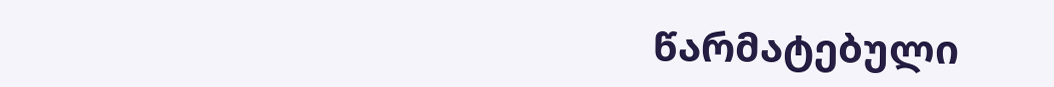წარმატებული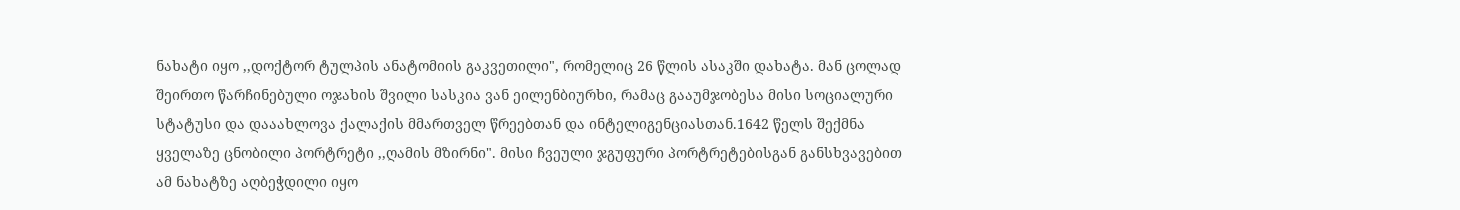ნახატი იყო ,,დოქტორ ტულპის ანატომიის გაკვეთილი", რომელიც 26 წლის ასაკში დახატა. მან ცოლად შეირთო წარჩინებული ოჯახის შვილი სასკია ვან ეილენბიურხი, რამაც გააუმჯობესა მისი სოციალური სტატუსი და დააახლოვა ქალაქის მმართველ წრეებთან და ინტელიგენციასთან.1642 წელს შექმნა ყველაზე ცნობილი პორტრეტი ,,ღამის მზირნი". მისი ჩვეული ჯგუფური პორტრეტებისგან განსხვავებით ამ ნახატზე აღბეჭდილი იყო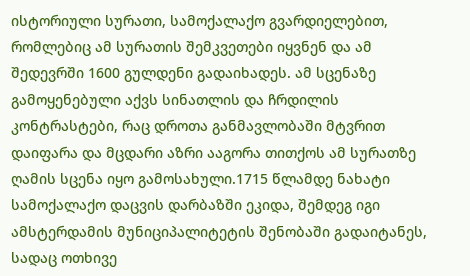ისტორიული სურათი, სამოქალაქო გვარდიელებით, რომლებიც ამ სურათის შემკვეთები იყვნენ და ამ შედევრში 1600 გულდენი გადაიხადეს. ამ სცენაზე გამოყენებული აქვს სინათლის და ჩრდილის კონტრასტები, რაც დროთა განმავლობაში მტვრით დაიფარა და მცდარი აზრი ააგორა თითქოს ამ სურათზე ღამის სცენა იყო გამოსახული.1715 წლამდე ნახატი სამოქალაქო დაცვის დარბაზში ეკიდა, შემდეგ იგი ამსტერდამის მუნიციპალიტეტის შენობაში გადაიტანეს, სადაც ოთხივე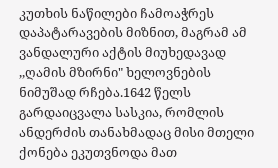კუთხის ნაწილები ჩამოაჭრეს დაპატარავების მიზნით, მაგრამ ამ ვანდალური აქტის მიუხედავად ,,ღამის მზირნი" ხელოვნების ნიმუშად რჩება.1642 წელს გარდაიცვალა სასკია, რომლის ანდერძის თანახმადაც მისი მთელი ქონება ეკუთვნოდა მათ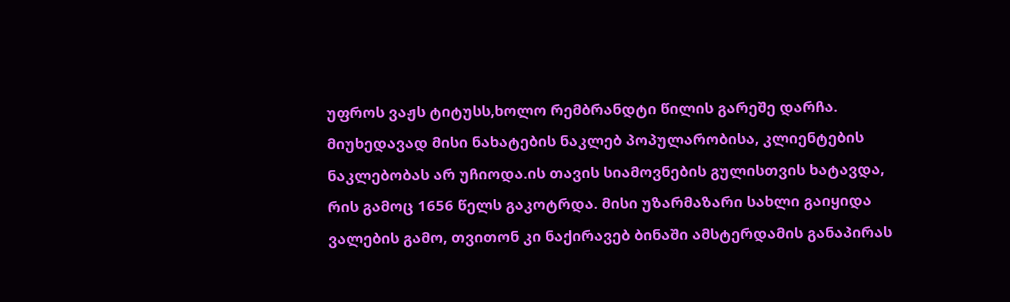უფროს ვაჟს ტიტუსს,ხოლო რემბრანდტი წილის გარეშე დარჩა. მიუხედავად მისი ნახატების ნაკლებ პოპულარობისა, კლიენტების ნაკლებობას არ უჩიოდა.ის თავის სიამოვნების გულისთვის ხატავდა, რის გამოც 1656 წელს გაკოტრდა. მისი უზარმაზარი სახლი გაიყიდა ვალების გამო, თვითონ კი ნაქირავებ ბინაში ამსტერდამის განაპირას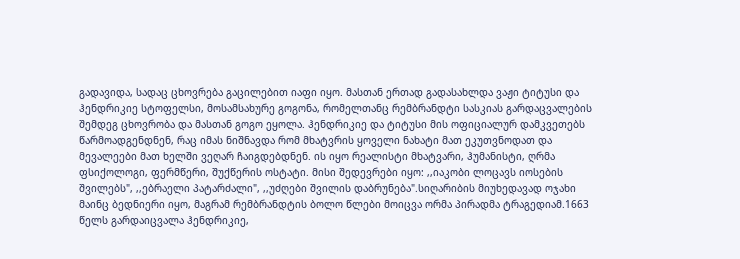გადავიდა, სადაც ცხოვრება გაცილებით იაფი იყო. მასთან ერთად გადასახლდა ვაჟი ტიტუსი და ჰენდრიკიე სტოფელსი, მოსამსახურე გოგონა, რომელთანც რემბრანდტი სასკიას გარდაცვალების შემდეგ ცხოვრობა და მასთან გოგო ეყოლა. ჰენდრიკიე და ტიტუსი მის ოფიციალურ დამკვეთებს წარმოადგენდნენ, რაც იმას ნიშნავდა რომ მხატვრის ყოველი ნახატი მათ ეკუთვნოდათ და მევალეები მათ ხელში ვეღარ ჩაიგდებდნენ. ის იყო რეალისტი მხატვარი, ჰუმანისტი, ღრმა ფსიქოლოგი, ფერმწერი, შუქწერის ოსტატი. მისი შედევრები იყო: ,,იაკობი ლოცავს იოსების შვილებს", ,,ებრაელი პატარძალი", ,,უძღები შვილის დაბრუნება".სიღარიბის მიუხედავად ოჯახი მაინც ბედნიერი იყო, მაგრამ რემბრანდტის ბოლო წლები მოიცვა ორმა პირადმა ტრაგედიამ.1663 წელს გარდაიცვალა ჰენდრიკიე,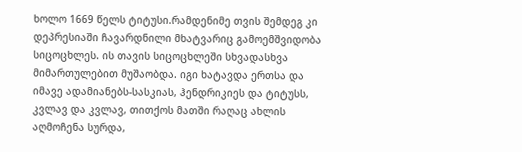ხოლო 1669 წელს ტიტუსი.რამდენიმე თვის შემდეგ კი დეპრესიაში ჩავარდნილი მხატვარიც გამოემშვიდობა სიცოცხლეს. ის თავის სიცოცხლეში სხვადასხვა მიმართულებით მუშაობდა. იგი ხატავდა ერთსა და იმავე ადამიანებს-სასკიას, ჰენდრიკიეს და ტიტუსს, კვლავ და კვლავ, თითქოს მათში რაღაც ახლის აღმოჩენა სურდა,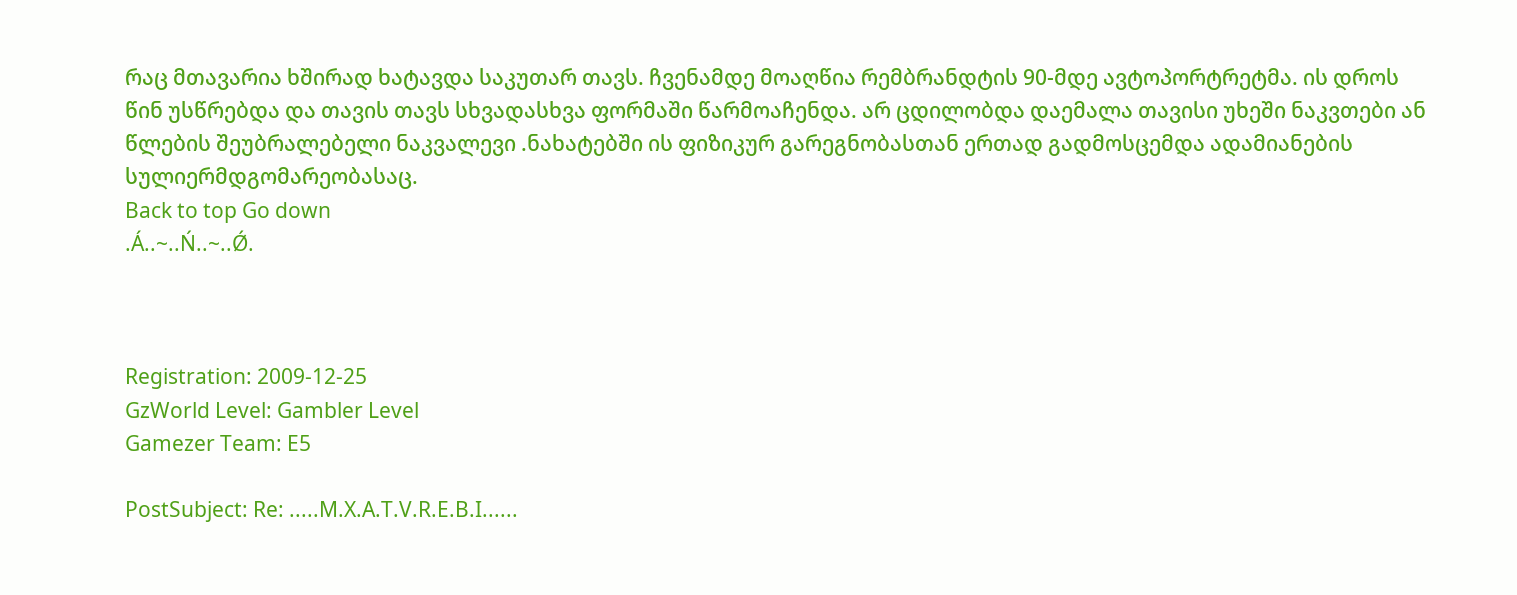რაც მთავარია ხშირად ხატავდა საკუთარ თავს. ჩვენამდე მოაღწია რემბრანდტის 90-მდე ავტოპორტრეტმა. ის დროს წინ უსწრებდა და თავის თავს სხვადასხვა ფორმაში წარმოაჩენდა. არ ცდილობდა დაემალა თავისი უხეში ნაკვთები ან წლების შეუბრალებელი ნაკვალევი .ნახატებში ის ფიზიკურ გარეგნობასთან ერთად გადმოსცემდა ადამიანების სულიერმდგომარეობასაც.
Back to top Go down
.Á..~..Ń..~..Ǿ.



Registration: 2009-12-25
GzWorld Level: Gambler Level
Gamezer Team: E5

PostSubject: Re: .....M.X.A.T.V.R.E.B.I......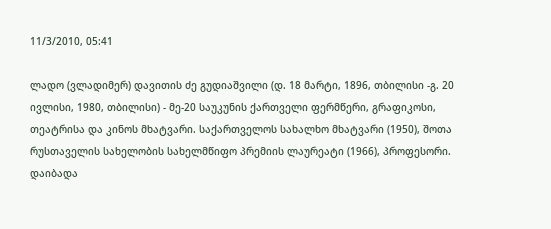11/3/2010, 05:41

ლადო (ვლადიმერ) დავითის ძე გუდიაშვილი (დ. 18 მარტი, 1896, თბილისი -გ. 20 ივლისი, 1980, თბილისი) - მე-20 საუკუნის ქართველი ფერმწერი, გრაფიკოსი, თეატრისა და კინოს მხატვარი. საქართველოს სახალხო მხატვარი (1950), შოთა რუსთაველის სახელობის სახელმწიფო პრემიის ლაურეატი (1966), პროფესორი.
დაიბადა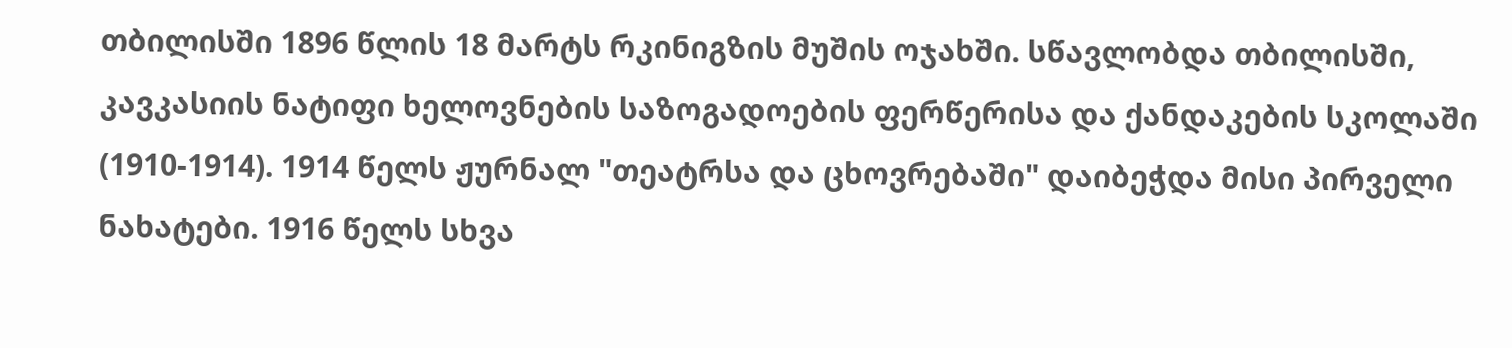თბილისში 1896 წლის 18 მარტს რკინიგზის მუშის ოჯახში. სწავლობდა თბილისში, კავკასიის ნატიფი ხელოვნების საზოგადოების ფერწერისა და ქანდაკების სკოლაში (1910-1914). 1914 წელს ჟურნალ "თეატრსა და ცხოვრებაში" დაიბეჭდა მისი პირველი ნახატები. 1916 წელს სხვა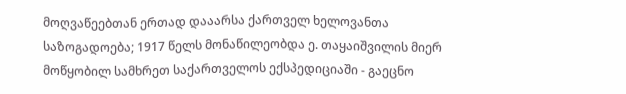მოღვაწეებთან ერთად დააარსა ქართველ ხელოვანთა საზოგადოება; 1917 წელს მონაწილეობდა ე. თაყაიშვილის მიერ მოწყობილ სამხრეთ საქართველოს ექსპედიციაში - გაეცნო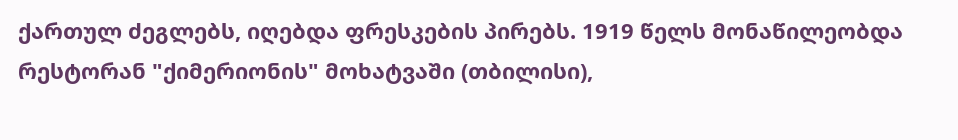ქართულ ძეგლებს, იღებდა ფრესკების პირებს. 1919 წელს მონაწილეობდა რესტორან "ქიმერიონის" მოხატვაში (თბილისი),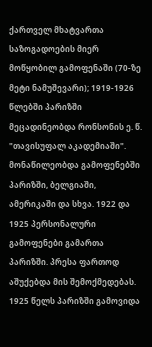ქართველ მხატვართა საზოგადოების მიერ მოწყობილ გამოფენაში (70-ზე მეტი ნამუშევარი); 1919-1926 წლებში პარიზში მეცადინეობდა რონსონის ე. წ. "თავისუფალ აკადემიაში". მონაწილეობდა გამოფენებში პარიზში, ბელგიაში, ამერიკაში და სხვა. 1922 და 1925 პერსონალური გამოფენები გამართა პარიზში. პრესა ფართოდ აშუქებდა მის შემოქმედებას. 1925 წელს პარიზში გამოვიდა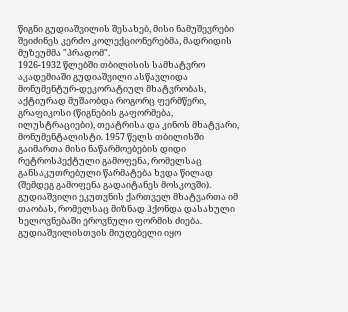წიგნი გუდიაშვილის შესახებ, მისი ნამუშევრები შეიძინეს კერძო კოლექციონერებმა, მადრიდის მუზეუმმა "პრადომ".
1926-1932 წლებში თბილისის სამხატვრო აკადემიაში გუდიაშვილი ასწავლიდა მონუმენტურ-დეკორატიულ მხატვრობას, აქტიურად მუშაობდა როგორც ფერმწერი, გრაფიკოსი (წიგნების გაფორმება, ილუსტრაციები), თეატრისა და კინოს მხატვარი, მონუმენტალისტი. 1957 წელს თბილისში გაიმართა მისი ნაწარმოებების დიდი რეტროსპექტული გამოფენა, რომელსაც განსაკუთრებული წარმატება ხვდა წილად (შემდეგ გამოფენა გადაიტანეს მოსკოვში). გუდიაშვილი ეკუთვნის ქართველ მხატვართა იმ თაობას, რომელსაც მიზნად ჰქონდა დასახული ხელოვნებაში ეროვნული ფორმის ძიება. გუდიაშვილისთვის მიუღებელი იყო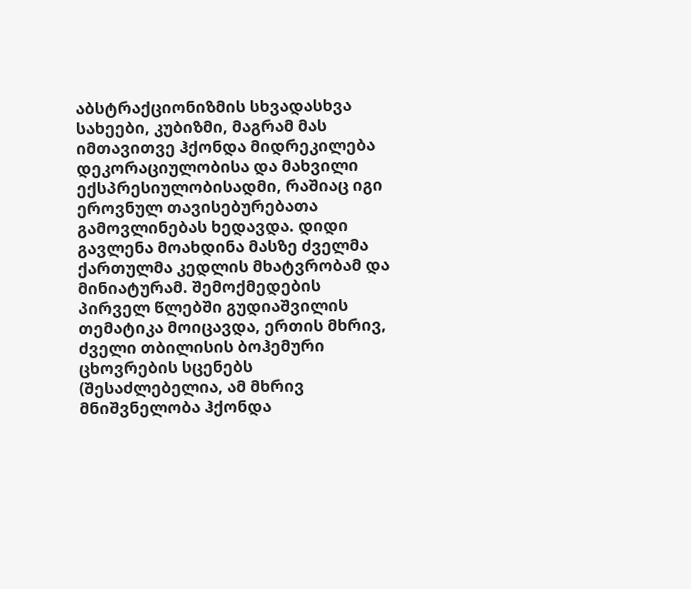აბსტრაქციონიზმის სხვადასხვა სახეები, კუბიზმი, მაგრამ მას იმთავითვე ჰქონდა მიდრეკილება დეკორაციულობისა და მახვილი ექსპრესიულობისადმი, რაშიაც იგი ეროვნულ თავისებურებათა გამოვლინებას ხედავდა. დიდი გავლენა მოახდინა მასზე ძველმა ქართულმა კედლის მხატვრობამ და მინიატურამ. შემოქმედების პირველ წლებში გუდიაშვილის თემატიკა მოიცავდა, ერთის მხრივ, ძველი თბილისის ბოჰემური ცხოვრების სცენებს (შესაძლებელია, ამ მხრივ მნიშვნელობა ჰქონდა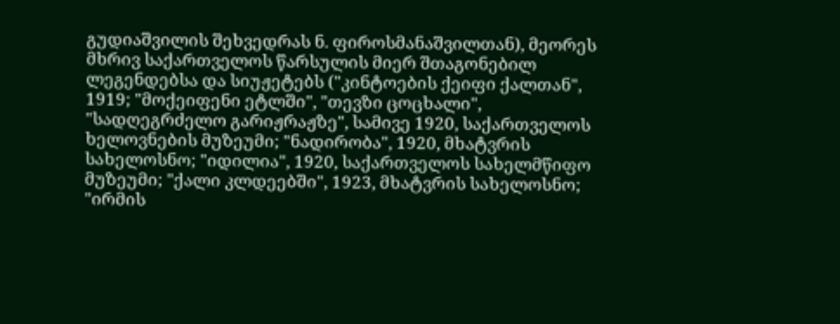გუდიაშვილის შეხვედრას ნ. ფიროსმანაშვილთან), მეორეს მხრივ საქართველოს წარსულის მიერ შთაგონებილ ლეგენდებსა და სიუჟეტებს ("კინტოების ქეიფი ქალთან", 1919; "მოქეიფენი ეტლში", "თევზი ცოცხალი", "სადღეგრძელო გარიჟრაჟზე", სამივე 1920, საქართველოს ხელოვნების მუზეუმი; "ნადირობა", 1920, მხატვრის სახელოსნო; "იდილია", 1920, საქართველოს სახელმწიფო მუზეუმი; "ქალი კლდეებში", 1923, მხატვრის სახელოსნო; "ირმის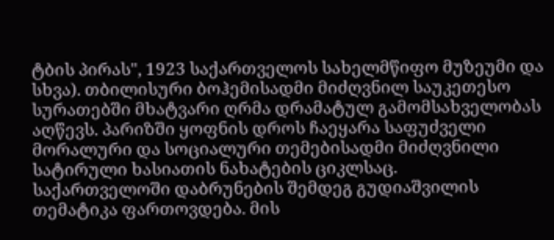ტბის პირას", 1923 საქართველოს სახელმწიფო მუზეუმი და სხვა). თბილისური ბოჰემისადმი მიძღვნილ საუკეთესო სურათებში მხატვარი ღრმა დრამატულ გამომსახველობას აღწევს. პარიზში ყოფნის დროს ჩაეყარა საფუძველი მორალური და სოციალური თემებისადმი მიძღვნილი სატირული ხასიათის ნახატების ციკლსაც.
საქართველოში დაბრუნების შემდეგ გუდიაშვილის თემატიკა ფართოვდება. მის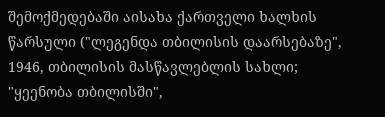შემოქმედებაში აისახა ქართველი ხალხის წარსული ("ლეგენდა თბილისის დაარსებაზე", 1946, თბილისის მასწავლებლის სახლი; "ყეენობა თბილისში",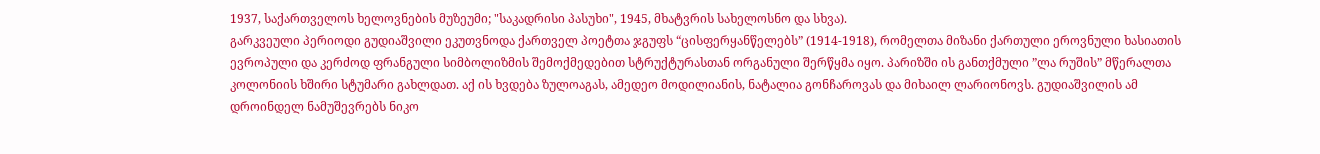1937, საქართველოს ხელოვნების მუზეუმი; "საკადრისი პასუხი", 1945, მხატვრის სახელოსნო და სხვა).
გარკვეული პერიოდი გუდიაშვილი ეკუთვნოდა ქართველ პოეტთა ჯგუფს “ცისფერყანწელებს” (1914-1918), რომელთა მიზანი ქართული ეროვნული ხასიათის ევროპული და კერძოდ ფრანგული სიმბოლიზმის შემოქმედებით სტრუქტურასთან ორგანული შერწყმა იყო. პარიზში ის განთქმული ”ლა რუშის” მწერალთა კოლონიის ხშირი სტუმარი გახლდათ. აქ ის ხვდება ზულოაგას, ამედეო მოდილიანის, ნატალია გონჩაროვას და მიხაილ ლარიონოვს. გუდიაშვილის ამ დროინდელ ნამუშევრებს ნიკო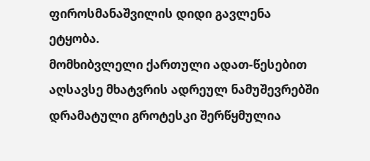ფიროსმანაშვილის დიდი გავლენა ეტყობა.
მომხიბვლელი ქართული ადათ-წესებით აღსავსე მხატვრის ადრეულ ნამუშევრებში დრამატული გროტესკი შერწყმულია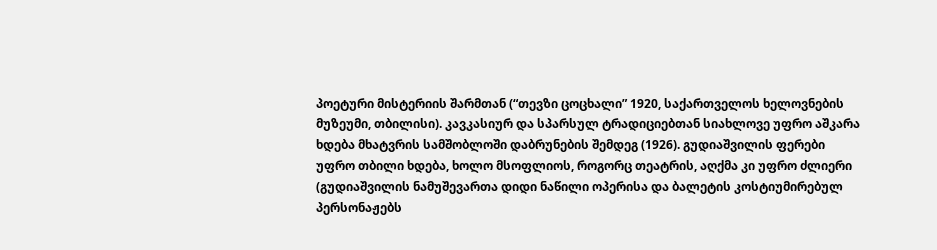პოეტური მისტერიის შარმთან (“თევზი ცოცხალი” 1920, საქართველოს ხელოვნების მუზეუმი, თბილისი). კავკასიურ და სპარსულ ტრადიციებთან სიახლოვე უფრო აშკარა ხდება მხატვრის სამშობლოში დაბრუნების შემდეგ (1926). გუდიაშვილის ფერები უფრო თბილი ხდება, ხოლო მსოფლიოს, როგორც თეატრის, აღქმა კი უფრო ძლიერი (გუდიაშვილის ნამუშევართა დიდი ნაწილი ოპერისა და ბალეტის კოსტიუმირებულ პერსონაჟებს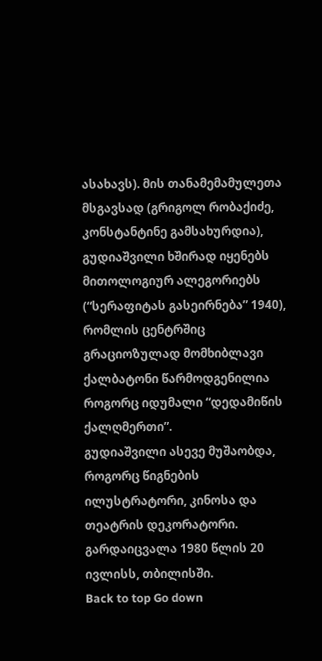ასახავს). მის თანამემამულეთა მსგავსად (გრიგოლ რობაქიძე, კონსტანტინე გამსახურდია), გუდიაშვილი ხშირად იყენებს მითოლოგიურ ალეგორიებს (“სერაფიტას გასეირნება” 1940), რომლის ცენტრშიც გრაციოზულად მომხიბლავი ქალბატონი წარმოდგენილია როგორც იდუმალი “დედამიწის ქალღმერთი”.
გუდიაშვილი ასევე მუშაობდა, როგორც წიგნების ილუსტრატორი, კინოსა და თეატრის დეკორატორი. გარდაიცვალა 1980 წლის 20 ივლისს, თბილისში.
Back to top Go down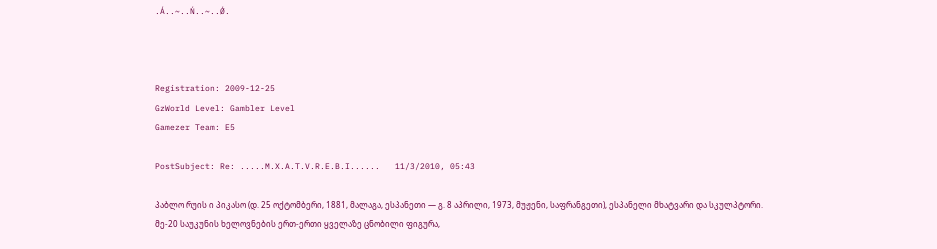.Á..~..Ń..~..Ǿ.



Registration: 2009-12-25
GzWorld Level: Gambler Level
Gamezer Team: E5

PostSubject: Re: .....M.X.A.T.V.R.E.B.I......   11/3/2010, 05:43

პაბლო რუის ი პიკასო (დ. 25 ოქტომბერი, 1881, მალაგა, ესპანეთი ― გ. 8 აპრილი, 1973, მუჟენი, საფრანგეთი), ესპანელი მხატვარი და სკულპტორი.
მე-20 საუკუნის ხელოვნების ერთ-ერთი ყველაზე ცნობილი ფიგურა,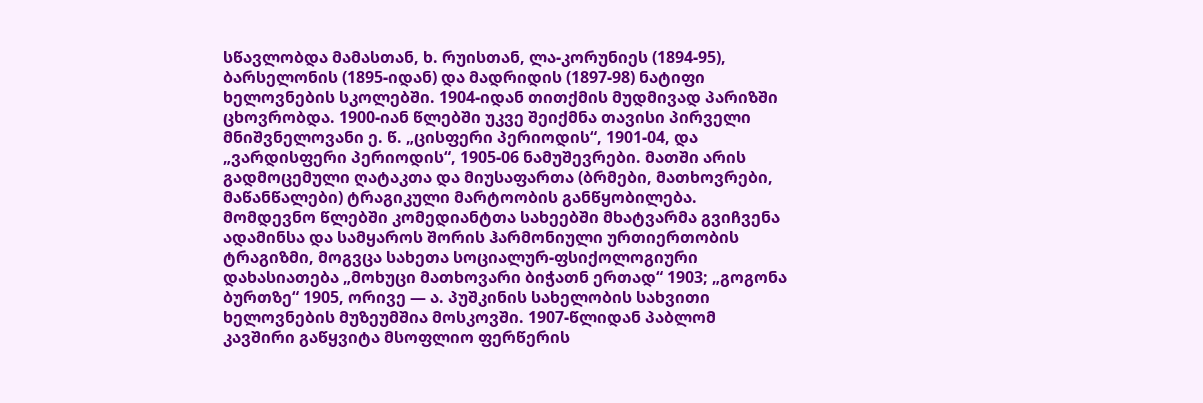სწავლობდა მამასთან, ხ. რუისთან, ლა-კორუნიეს (1894-95), ბარსელონის (1895-იდან) და მადრიდის (1897-98) ნატიფი ხელოვნების სკოლებში. 1904-იდან თითქმის მუდმივად პარიზში ცხოვრობდა. 1900-იან წლებში უკვე შეიქმნა თავისი პირველი მნიშვნელოვანი ე. წ. „ცისფერი პერიოდის“, 1901-04, და „ვარდისფერი პერიოდის“, 1905-06 ნამუშევრები. მათში არის გადმოცემული ღატაკთა და მიუსაფართა (ბრმები, მათხოვრები, მაწანწალები) ტრაგიკული მარტოობის განწყობილება. მომდევნო წლებში კომედიანტთა სახეებში მხატვარმა გვიჩვენა ადამინსა და სამყაროს შორის ჰარმონიული ურთიერთობის ტრაგიზმი, მოგვცა სახეთა სოციალურ-ფსიქოლოგიური დახასიათება „მოხუცი მათხოვარი ბიჭათნ ერთად“ 1903; „გოგონა ბურთზე“ 1905, ორივე — ა. პუშკინის სახელობის სახვითი ხელოვნების მუზეუმშია მოსკოვში. 1907-წლიდან პაბლომ კავშირი გაწყვიტა მსოფლიო ფერწერის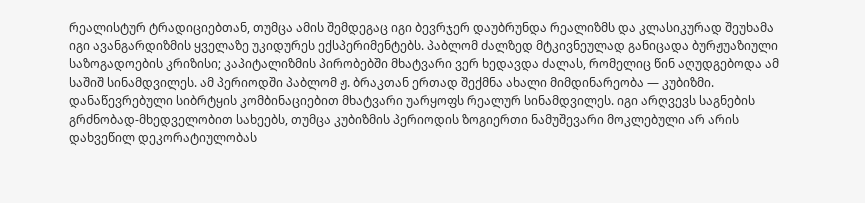რეალისტურ ტრადიციებთან, თუმცა ამის შემდეგაც იგი ბევრჯერ დაუბრუნდა რეალიზმს და კლასიკურად შეუხამა იგი ავანგარდიზმის ყველაზე უკიდურეს ექსპერიმენტებს. პაბლომ ძალზედ მტკივნეულად განიცადა ბურჟუაზიული საზოგადოების კრიზისი; კაპიტალიზმის პირობებში მხატვარი ვერ ხედავდა ძალას, რომელიც წინ აღუდგებოდა ამ საშიშ სინამდვილეს. ამ პერიოდში პაბლომ ჟ. ბრაკთან ერთად შექმნა ახალი მიმდინარეობა — კუბიზმი. დანაწევრებული სიბრტყის კომბინაციებით მხატვარი უარყოფს რეალურ სინამდვილეს. იგი არღვევს საგნების გრძნობად-მხედველობით სახეებს, თუმცა კუბიზმის პერიოდის ზოგიერთი ნამუშევარი მოკლებული არ არის დახვეწილ დეკორატიულობას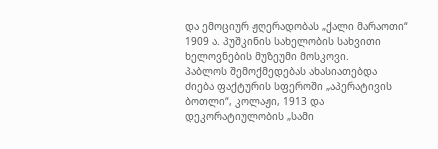და ემოციურ ჟღერადობას „ქალი მარაოთი“ 1909 ა. პუშკინის სახელობის სახვითი ხელოვნების მუზეუმი მოსკოვი.
პაბლოს შემოქმედებას ახასიათებდა ძიება ფაქტურის სფეროში „აპერატივის ბოთლი“, კოლაჟი, 1913 და დეკორატიულობის „სამი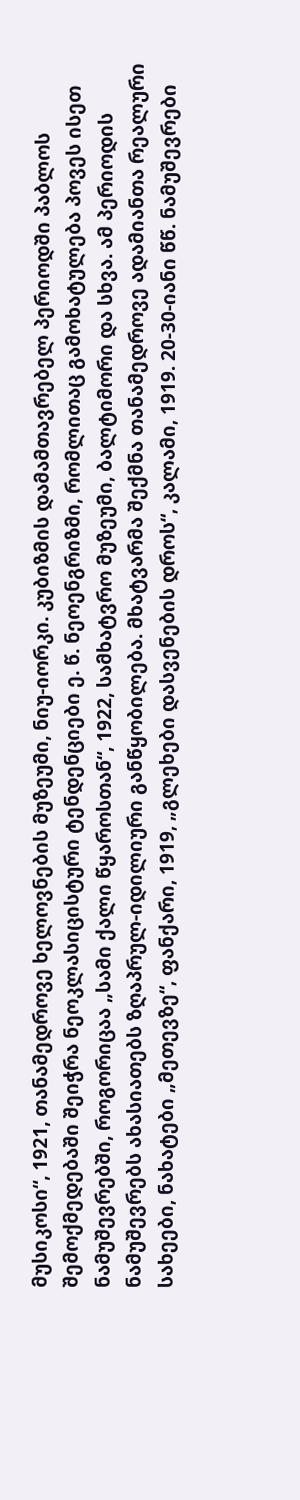მუსიკოსი“, 1921, თანამედროვე ხელოვნების მუზეუმი, ნიუ-იორკი. კუბიზმის დამამთავრებელ პერიოდში პაბლოს შემოქმედებაში შეიჭრა ნეოკლასიცისტური ტენდენციები ე. წ. ნეოენგრიზმი, რომლითაც გამოხატულება პოვეს ისეთ ნამუშევრებში, როგორიცაა „სამი ქალი წყაროსთან“, 1922, სამხატვრო მუზეუმი, ბალტიმორი და სხვა. ამ პერიოდის ნამუშევრებს ახასიათებს ზღაპრულ-იდილიური განწყობილება. მხატვარმა შექმნა თანამედროვე ადამიანთა რეალური სახეები, ნახატები „მეთევზე“, ფანქარი, 1919, „გლეხები დასვენების დროს“, კალამი, 1919. 20-30-იანი წწ. ნამუშევრები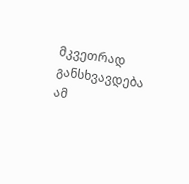მკვეთრად განსხვავდება ამ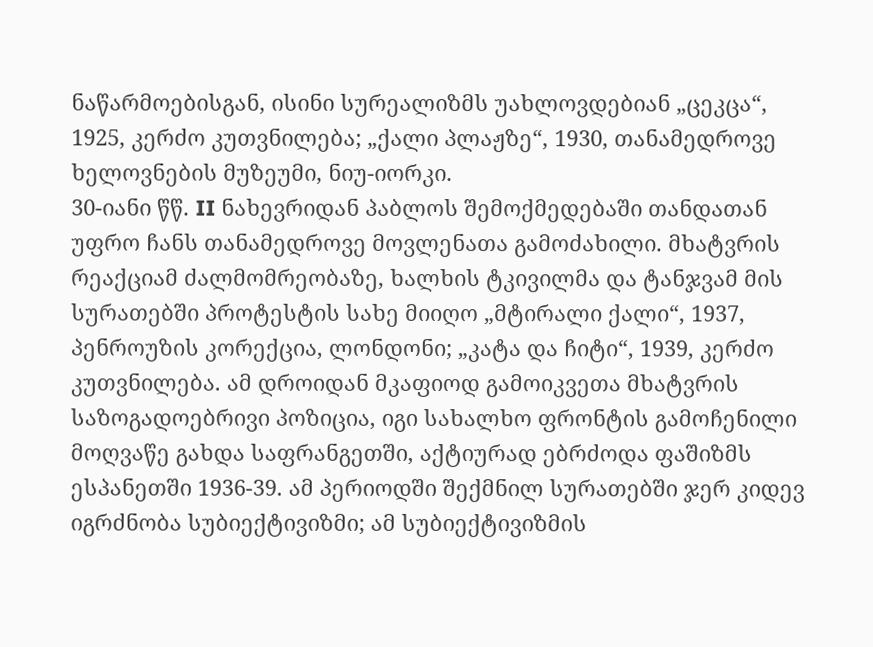ნაწარმოებისგან, ისინი სურეალიზმს უახლოვდებიან „ცეკცა“, 1925, კერძო კუთვნილება; „ქალი პლაჟზე“, 1930, თანამედროვე ხელოვნების მუზეუმი, ნიუ-იორკი.
30-იანი წწ. II ნახევრიდან პაბლოს შემოქმედებაში თანდათან უფრო ჩანს თანამედროვე მოვლენათა გამოძახილი. მხატვრის რეაქციამ ძალმომრეობაზე, ხალხის ტკივილმა და ტანჯვამ მის სურათებში პროტესტის სახე მიიღო „მტირალი ქალი“, 1937, პენროუზის კორექცია, ლონდონი; „კატა და ჩიტი“, 1939, კერძო კუთვნილება. ამ დროიდან მკაფიოდ გამოიკვეთა მხატვრის საზოგადოებრივი პოზიცია, იგი სახალხო ფრონტის გამოჩენილი მოღვაწე გახდა საფრანგეთში, აქტიურად ებრძოდა ფაშიზმს ესპანეთში 1936-39. ამ პერიოდში შექმნილ სურათებში ჯერ კიდევ იგრძნობა სუბიექტივიზმი; ამ სუბიექტივიზმის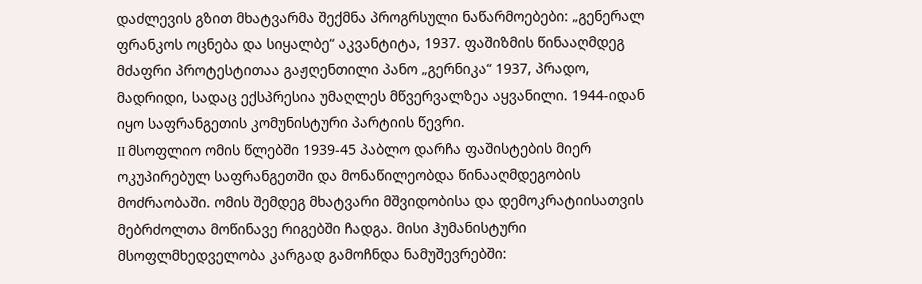დაძლევის გზით მხატვარმა შექმნა პროგრსული ნაწარმოებები: „გენერალ ფრანკოს ოცნება და სიყალბე“ აკვანტიტა, 1937. ფაშიზმის წინააღმდეგ მძაფრი პროტესტითაა გაჟღენთილი პანო „გერნიკა“ 1937, პრადო, მადრიდი, სადაც ექსპრესია უმაღლეს მწვერვალზეა აყვანილი. 1944-იდან იყო საფრანგეთის კომუნისტური პარტიის წევრი.
II მსოფლიო ომის წლებში 1939-45 პაბლო დარჩა ფაშისტების მიერ ოკუპირებულ საფრანგეთში და მონაწილეობდა წინააღმდეგობის მოძრაობაში. ომის შემდეგ მხატვარი მშვიდობისა და დემოკრატიისათვის მებრძოლთა მოწინავე რიგებში ჩადგა. მისი ჰუმანისტური მსოფლმხედველობა კარგად გამოჩნდა ნამუშევრებში: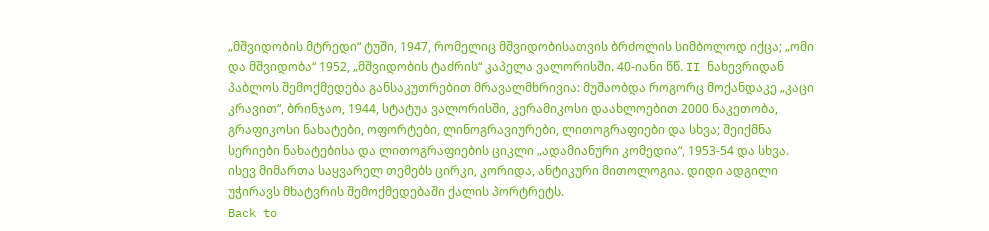„მშვიდობის მტრედი“ ტუში, 1947, რომელიც მშვიდობისათვის ბრძოლის სიმბოლოდ იქცა; „ომი და მშვიდობა“ 1952, „მშვიდობის ტაძრის“ კაპელა ვალორისში. 40-იანი წწ. II ნახევრიდან პაბლოს შემოქმედება განსაკუთრებით მრავალმხრივია: მუშაობდა როგორც მოქანდაკე „კაცი კრავით“, ბრინჯაო, 1944, სტატუა ვალორისში, კერამიკოსი დაახლოებით 2000 ნაკეთობა, გრაფიკოსი ნახატები, ოფორტები, ლინოგრავიურები, ლითოგრაფიები და სხვა; შეიქმნა სერიები ნახატებისა და ლითოგრაფიების ციკლი „ადამიანური კომედია“, 1953-54 და სხვა. ისევ მიმართა საყვარელ თემებს ცირკი, კორიდა, ანტიკური მითოლოგია. დიდი ადგილი უჭირავს მხატვრის შემოქმედებაში ქალის პორტრეტს.
Back to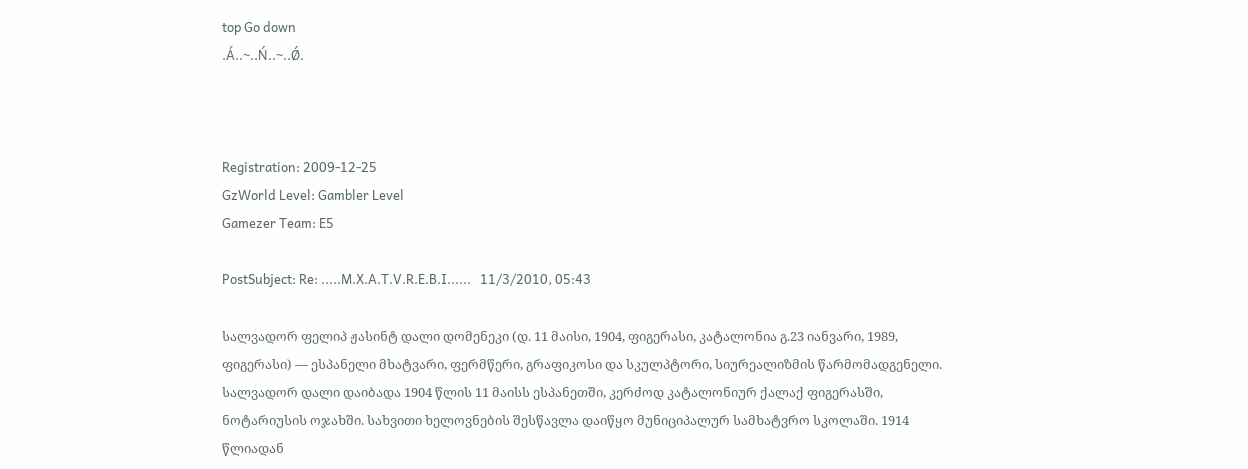top Go down
.Á..~..Ń..~..Ǿ.



Registration: 2009-12-25
GzWorld Level: Gambler Level
Gamezer Team: E5

PostSubject: Re: .....M.X.A.T.V.R.E.B.I......   11/3/2010, 05:43

სალვადორ ფელიპ ჟასინტ დალი დომენეკი (დ. 11 მაისი, 1904, ფიგერასი, კატალონია გ.23 იანვარი, 1989, ფიგერასი) — ესპანელი მხატვარი, ფერმწერი, გრაფიკოსი და სკულპტორი, სიურეალიზმის წარმომადგენელი.
სალვადორ დალი დაიბადა 1904 წლის 11 მაისს ესპანეთში, კერძოდ კატალონიურ ქალაქ ფიგერასში, ნოტარიუსის ოჯახში. სახვითი ხელოვნების შესწავლა დაიწყო მუნიციპალურ სამხატვრო სკოლაში. 1914 წლიადან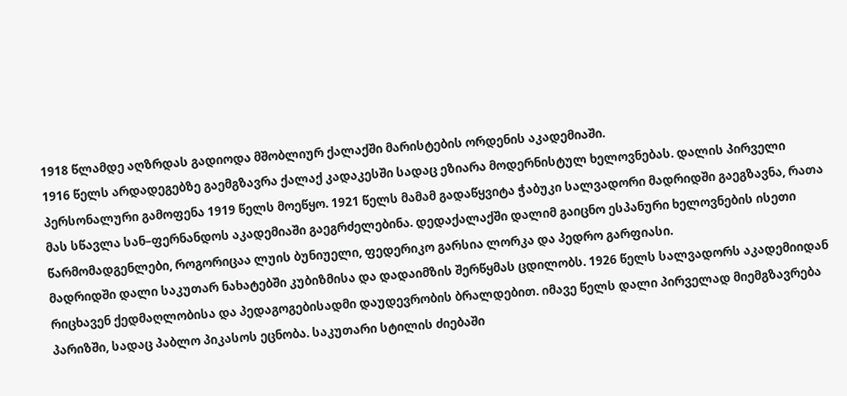1918 წლამდე აღზრდას გადიოდა მშობლიურ ქალაქში მარისტების ორდენის აკადემიაში.
1916 წელს არდადეგებზე გაემგზავრა ქალაქ კადაკესში სადაც ეზიარა მოდერნისტულ ხელოვნებას. დალის პირველი პერსონალური გამოფენა 1919 წელს მოეწყო. 1921 წელს მამამ გადაწყვიტა ჭაბუკი სალვადორი მადრიდში გაეგზავნა, რათა მას სწავლა სან–ფერნანდოს აკადემიაში გაეგრძელებინა. დედაქალაქში დალიმ გაიცნო ესპანური ხელოვნების ისეთი წარმომადგენლები, როგორიცაა ლუის ბუნიუელი, ფედერიკო გარსია ლორკა და პედრო გარფიასი.
მადრიდში დალი საკუთარ ნახატებში კუბიზმისა და დადაიმზის შერწყმას ცდილობს. 1926 წელს სალვადორს აკადემიიდან რიცხავენ ქედმაღლობისა და პედაგოგებისადმი დაუდევრობის ბრალდებით. იმავე წელს დალი პირველად მიემგზავრება პარიზში, სადაც პაბლო პიკასოს ეცნობა. საკუთარი სტილის ძიებაში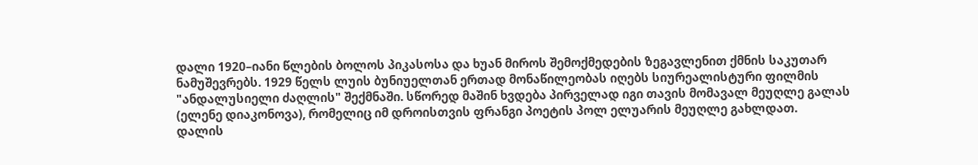დალი 1920–იანი წლების ბოლოს პიკასოსა და ხუან მიროს შემოქმედების ზეგავლენით ქმნის საკუთარ ნამუშევრებს. 1929 წელს ლუის ბუნიუელთან ერთად მონაწილეობას იღებს სიურეალისტური ფილმის "ანდალუსიელი ძაღლის" შექმნაში. სწორედ მაშინ ხვდება პირველად იგი თავის მომავალ მეუღლე გალას (ელენე დიაკონოვა), რომელიც იმ დროისთვის ფრანგი პოეტის პოლ ელუარის მეუღლე გახლდათ.
დალის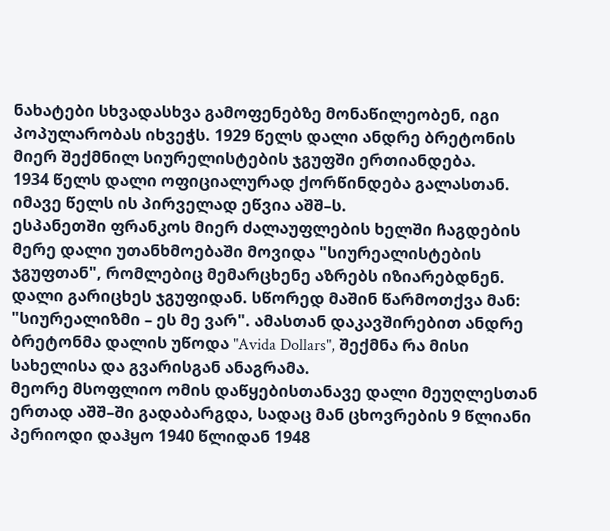ნახატები სხვადასხვა გამოფენებზე მონაწილეობენ, იგი პოპულარობას იხვეჭს. 1929 წელს დალი ანდრე ბრეტონის მიერ შექმნილ სიურელისტების ჯგუფში ერთიანდება.
1934 წელს დალი ოფიციალურად ქორწინდება გალასთან. იმავე წელს ის პირველად ეწვია აშშ–ს.
ესპანეთში ფრანკოს მიერ ძალაუფლების ხელში ჩაგდების მერე დალი უთანხმოებაში მოვიდა "სიურეალისტების ჯგუფთან", რომლებიც მემარცხენე აზრებს იზიარებდნენ. დალი გარიცხეს ჯგუფიდან. სწორედ მაშინ წარმოთქვა მან: "სიურეალიზმი – ეს მე ვარ". ამასთან დაკავშირებით ანდრე ბრეტონმა დალის უწოდა "Avida Dollars", შექმნა რა მისი სახელისა და გვარისგან ანაგრამა.
მეორე მსოფლიო ომის დაწყებისთანავე დალი მეუღლესთან ერთად აშშ–ში გადაბარგდა, სადაც მან ცხოვრების 9 წლიანი პერიოდი დაჰყო 1940 წლიდან 1948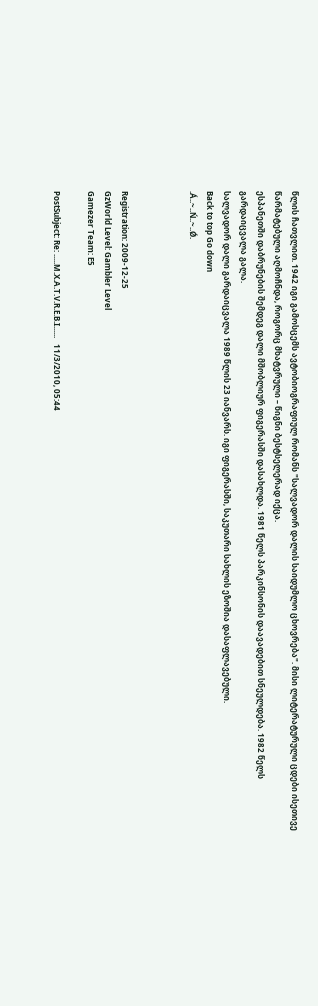წლის ჩათვლით. 1942 იგი გამოსცემს ავტობიოგრაფიულ რომანს "სალვადორ დალის საიდუმლო ცხოვრება". მისი ლიტერატურული ცდები ისეთივე წარმატებული აღმოჩნდა, როგორც მხატვრული – წიგნი ბესტსელერად იქცა.
ესპანეთში დაბრუნების შემდეგ დალი მშობლიურ ფიგერასში დასახლდა. 1981 წელს პარკინსონის დაავადებით სნეულდება. 1982 წელს გარდაიცვალა გალა.
სალვადორ დალი გარდაიცვალა 1989 წლის 23 იანვარს. იგი ფიგერასში, საკუთარი სახლის ეზოშია დასაფლავებული.
Back to top Go down
.Á..~..Ń..~..Ǿ.



Registration: 2009-12-25
GzWorld Level: Gambler Level
Gamezer Team: E5

PostSubject: Re: .....M.X.A.T.V.R.E.B.I......   11/3/2010, 05:44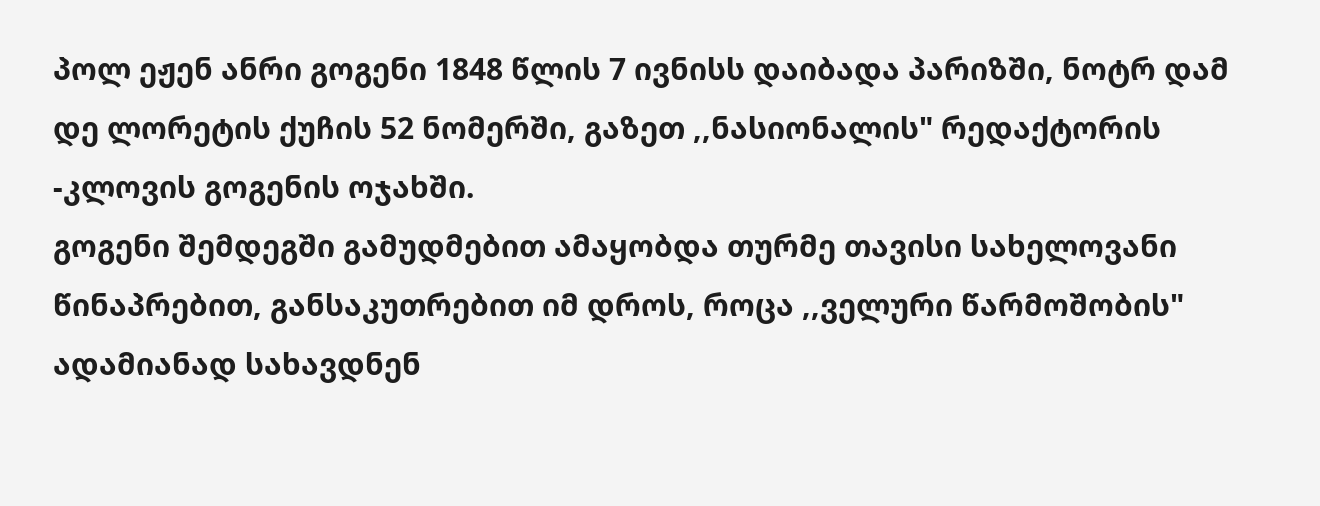პოლ ეჟენ ანრი გოგენი 1848 წლის 7 ივნისს დაიბადა პარიზში, ნოტრ დამ დე ლორეტის ქუჩის 52 ნომერში, გაზეთ ,,ნასიონალის" რედაქტორის -კლოვის გოგენის ოჯახში.
გოგენი შემდეგში გამუდმებით ამაყობდა თურმე თავისი სახელოვანი წინაპრებით, განსაკუთრებით იმ დროს, როცა ,,ველური წარმოშობის" ადამიანად სახავდნენ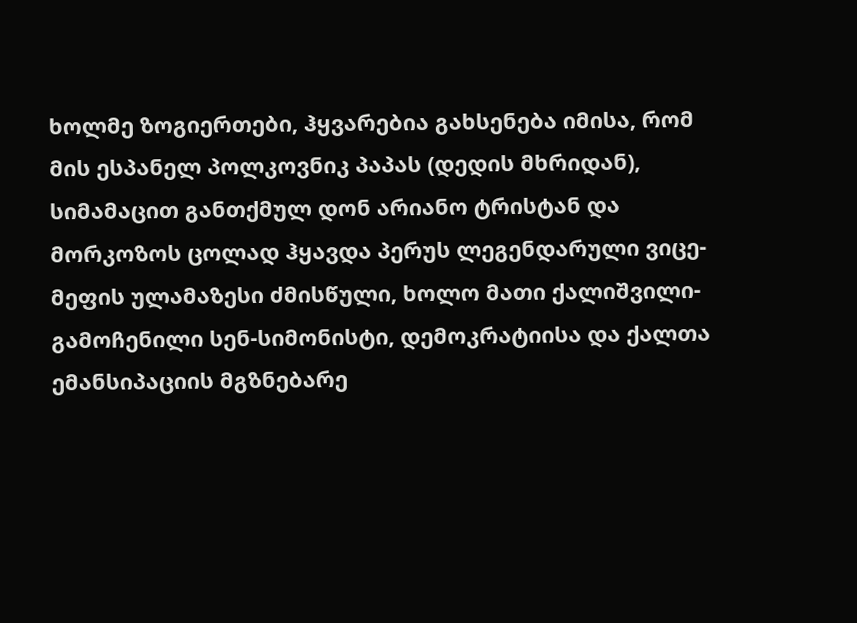ხოლმე ზოგიერთები, ჰყვარებია გახსენება იმისა, რომ მის ესპანელ პოლკოვნიკ პაპას (დედის მხრიდან), სიმამაცით განთქმულ დონ არიანო ტრისტან და მორკოზოს ცოლად ჰყავდა პერუს ლეგენდარული ვიცე-მეფის ულამაზესი ძმისწული, ხოლო მათი ქალიშვილი-გამოჩენილი სენ-სიმონისტი, დემოკრატიისა და ქალთა ემანსიპაციის მგზნებარე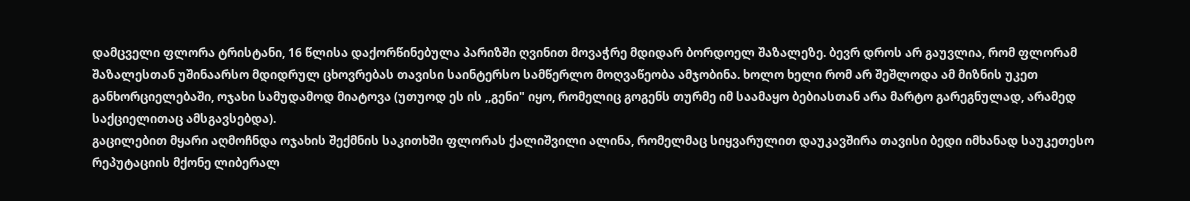დამცველი ფლორა ტრისტანი, 16 წლისა დაქორწინებულა პარიზში ღვინით მოვაჭრე მდიდარ ბორდოელ შაზალეზე. ბევრ დროს არ გაუვლია, რომ ფლორამ შაზალესთან უშინაარსო მდიდრულ ცხოვრებას თავისი საინტერსო სამწერლო მოღვაწეობა ამჯობინა. ხოლო ხელი რომ არ შეშლოდა ამ მიზნის უკეთ განხორციელებაში, ოჯახი სამუდამოდ მიატოვა (უთუოდ ეს ის ,,გენი" იყო, რომელიც გოგენს თურმე იმ საამაყო ბებიასთან არა მარტო გარეგნულად, არამედ საქციელითაც ამსგავსებდა).
გაცილებით მყარი აღმოჩნდა ოჯახის შექმნის საკითხში ფლორას ქალიშვილი ალინა, რომელმაც სიყვარულით დაუკავშირა თავისი ბედი იმხანად საუკეთესო რეპუტაციის მქონე ლიბერალ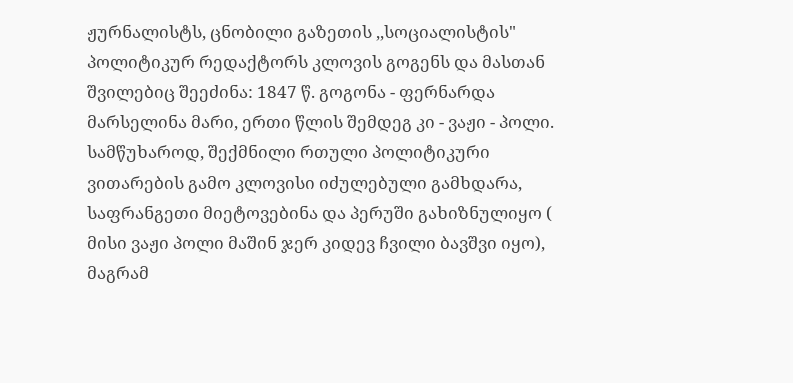ჟურნალისტს, ცნობილი გაზეთის ,,სოციალისტის" პოლიტიკურ რედაქტორს კლოვის გოგენს და მასთან შვილებიც შეეძინა: 1847 წ. გოგონა - ფერნარდა მარსელინა მარი, ერთი წლის შემდეგ კი - ვაჟი - პოლი. სამწუხაროდ, შექმნილი რთული პოლიტიკური ვითარების გამო კლოვისი იძულებული გამხდარა, საფრანგეთი მიეტოვებინა და პერუში გახიზნულიყო ( მისი ვაჟი პოლი მაშინ ჯერ კიდევ ჩვილი ბავშვი იყო), მაგრამ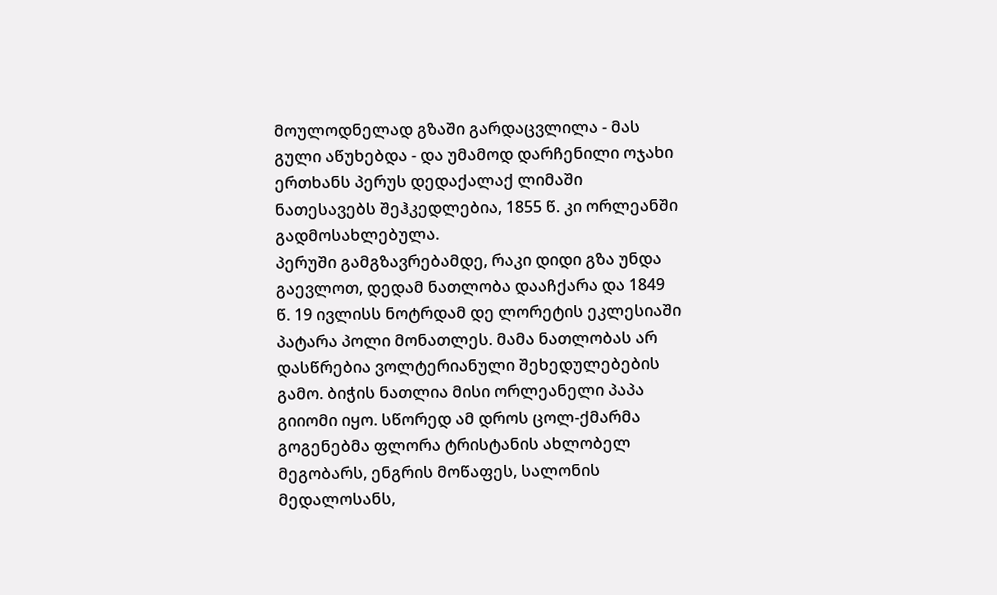მოულოდნელად გზაში გარდაცვლილა - მას გული აწუხებდა - და უმამოდ დარჩენილი ოჯახი ერთხანს პერუს დედაქალაქ ლიმაში ნათესავებს შეჰკედლებია, 1855 წ. კი ორლეანში გადმოსახლებულა.
პერუში გამგზავრებამდე, რაკი დიდი გზა უნდა გაევლოთ, დედამ ნათლობა დააჩქარა და 1849 წ. 19 ივლისს ნოტრდამ დე ლორეტის ეკლესიაში პატარა პოლი მონათლეს. მამა ნათლობას არ დასწრებია ვოლტერიანული შეხედულებების გამო. ბიჭის ნათლია მისი ორლეანელი პაპა გიიომი იყო. სწორედ ამ დროს ცოლ-ქმარმა გოგენებმა ფლორა ტრისტანის ახლობელ მეგობარს, ენგრის მოწაფეს, სალონის მედალოსანს,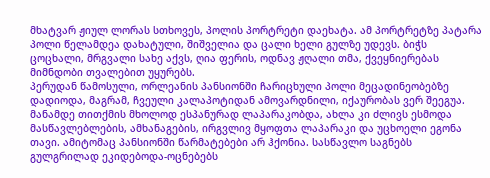მხატვარ ჟიულ ლორას სთხოვეს, პოლის პორტრეტი დაეხატა. ამ პორტრეტზე პატარა პოლი წელამდეა დახატული, შიშველია და ცალი ხელი გულზე უდევს. ბიჭს ცოცხალი, მრგვალი სახე აქვს, ღია ფერის, ოდნავ ჟღალი თმა, ქვეყნიერებას მიმნდობი თვალებით უყურებს.
პერუდან წამოსული, ორლეანის პანსიონში ჩარიცხული პოლი მეცადინეობებზე დადიოდა, მაგრამ, ჩვეული კალაპოტიდან ამოვარდნილი, იქაურობას ვერ შეეგუა. მანამდე თითქმის მხოლოდ ესპანურად ლაპარაკობდა, ახლა კი ძლივს ესმოდა მასწავლებლების, ამხანაგების, ირგვლივ მყოფთა ლაპარაკი და უცხოელი ეგონა თავი. ამიტომაც პანსიონში წარმატებები არ ჰქონია. სასწავლო საგნებს გულგრილად ეკიდებოდა-ოცნებებს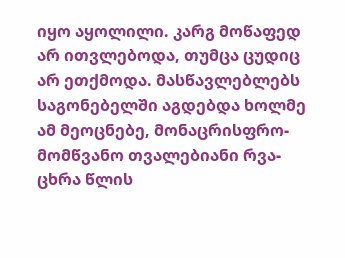იყო აყოლილი. კარგ მოწაფედ არ ითვლებოდა, თუმცა ცუდიც
არ ეთქმოდა. მასწავლებლებს საგონებელში აგდებდა ხოლმე ამ მეოცნებე, მონაცრისფრო-მომწვანო თვალებიანი რვა-ცხრა წლის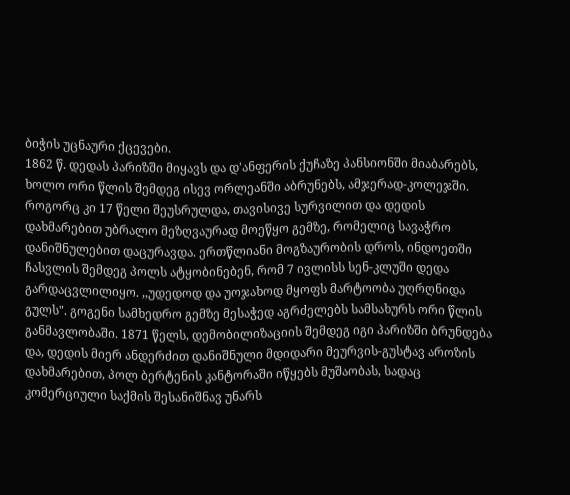ბიჭის უცნაური ქცევები.
1862 წ. დედას პარიზში მიყავს და დ'ანფერის ქუჩაზე პანსიონში მიაბარებს, ხოლო ორი წლის შემდეგ ისევ ორლეანში აბრუნებს, ამჯერად-კოლეჯში.
როგორც კი 17 წელი შეუსრულდა, თავისივე სურვილით და დედის დახმარებით უბრალო მეზღვაურად მოეწყო გემზე, რომელიც სავაჭრო დანიშნულებით დაცურავდა. ერთწლიანი მოგზაურობის დროს, ინდოეთში ჩასვლის შემდეგ პოლს ატყობინებენ, რომ 7 ივლისს სენ-კლუში დედა გარდაცვლილიყო. ,,უდედოდ და უოჯახოდ მყოფს მარტოობა უღრღნიდა გულს". გოგენი სამხედრო გემზე მესაჭედ აგრძელებს სამსახურს ორი წლის განმავლობაში. 1871 წელს, დემობილიზაციის შემდეგ იგი პარიზში ბრუნდება და, დედის მიერ ანდერძით დანიშნული მდიდარი მეურვის-გუსტავ აროზის დახმარებით, პოლ ბერტენის კანტორაში იწყებს მუშაობას, სადაც კომერციული საქმის შესანიშნავ უნარს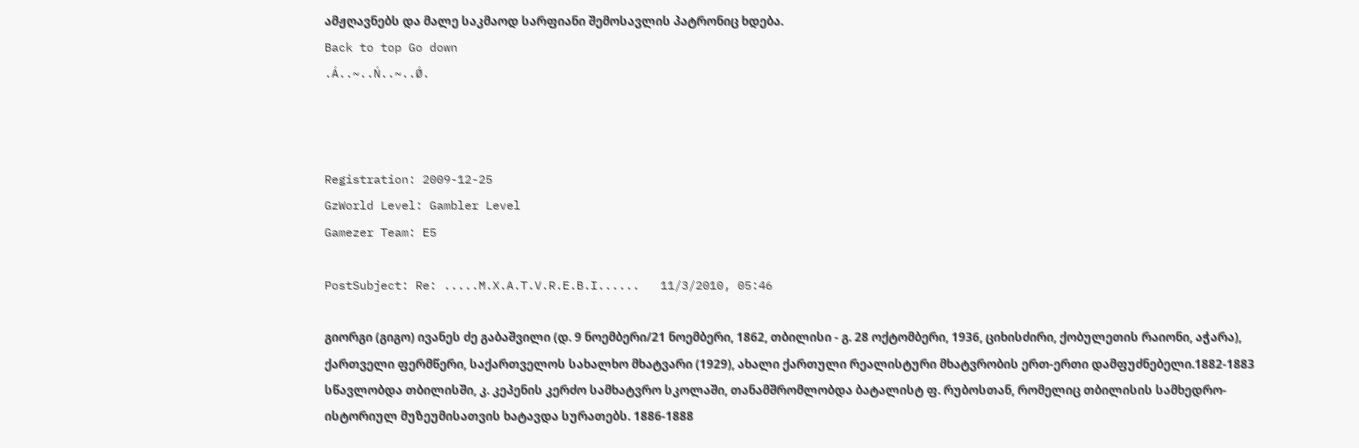ამჟღავნებს და მალე საკმაოდ სარფიანი შემოსავლის პატრონიც ხდება.
Back to top Go down
.Á..~..Ń..~..Ǿ.



Registration: 2009-12-25
GzWorld Level: Gambler Level
Gamezer Team: E5

PostSubject: Re: .....M.X.A.T.V.R.E.B.I......   11/3/2010, 05:46

გიორგი (გიგო) ივანეს ძე გაბაშვილი (დ. 9 ნოემბერი/21 ნოემბერი, 1862, თბილისი - გ. 28 ოქტომბერი, 1936, ციხისძირი, ქობულეთის რაიონი, აჭარა), ქართველი ფერმწერი, საქართველოს სახალხო მხატვარი (1929), ახალი ქართული რეალისტური მხატვრობის ერთ-ერთი დამფუძნებელი.1882-1883 სწავლობდა თბილისში, კ. კეპენის კერძო სამხატვრო სკოლაში, თანამშრომლობდა ბატალისტ ფ. რუბოსთან, რომელიც თბილისის სამხედრო-ისტორიულ მუზეუმისათვის ხატავდა სურათებს. 1886-1888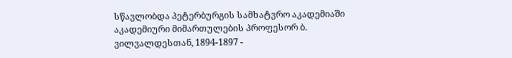სწავლობდა პეტერბურგის სამხატვრო აკადემიაში აკადემიური მიმართულების პროფესორ ბ. ვილვალდესთან, 1894-1897 -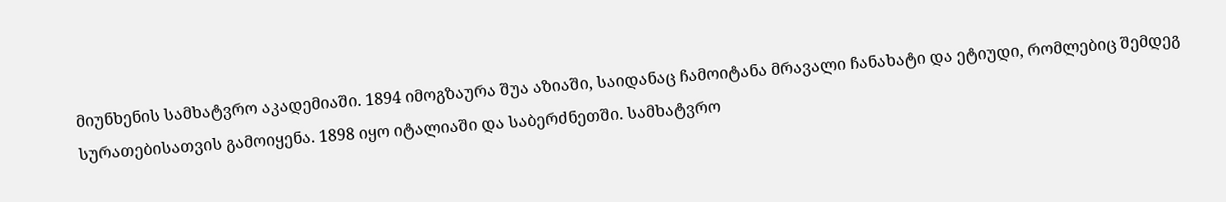მიუნხენის სამხატვრო აკადემიაში. 1894 იმოგზაურა შუა აზიაში, საიდანაც ჩამოიტანა მრავალი ჩანახატი და ეტიუდი, რომლებიც შემდეგ სურათებისათვის გამოიყენა. 1898 იყო იტალიაში და საბერძნეთში. სამხატვრო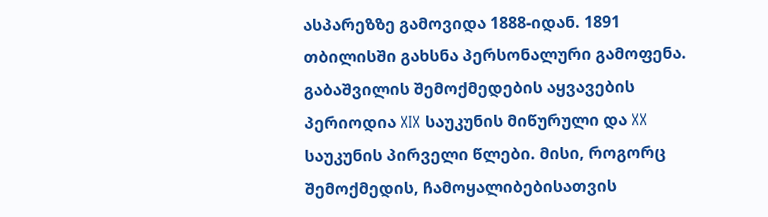ასპარეზზე გამოვიდა 1888-იდან. 1891 თბილისში გახსნა პერსონალური გამოფენა.
გაბაშვილის შემოქმედების აყვავების პერიოდია XIX საუკუნის მიწურული და XX საუკუნის პირველი წლები. მისი, როგორც შემოქმედის, ჩამოყალიბებისათვის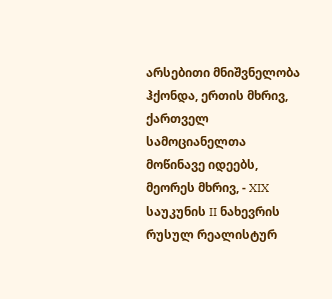არსებითი მნიშვნელობა ჰქონდა, ერთის მხრივ, ქართველ სამოციანელთა მოწინავე იდეებს, მეორეს მხრივ, - XIX საუკუნის II ნახევრის რუსულ რეალისტურ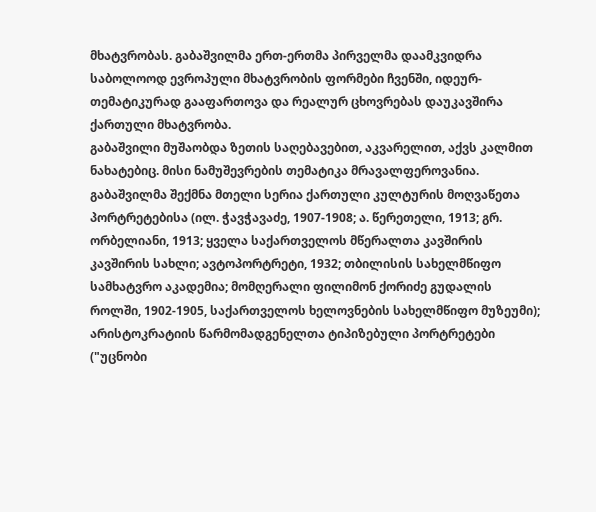მხატვრობას. გაბაშვილმა ერთ-ერთმა პირველმა დაამკვიდრა საბოლოოდ ევროპული მხატვრობის ფორმები ჩვენში, იდეურ-თემატიკურად გააფართოვა და რეალურ ცხოვრებას დაუკავშირა ქართული მხატვრობა.
გაბაშვილი მუშაობდა ზეთის საღებავებით, აკვარელით, აქვს კალმით ნახატებიც. მისი ნამუშევრების თემატიკა მრავალფეროვანია. გაბაშვილმა შექმნა მთელი სერია ქართული კულტურის მოღვაწეთა პორტრეტებისა (ილ. ჭავჭავაძე, 1907-1908; ა. წერეთელი, 1913; გრ. ორბელიანი, 1913; ყველა საქართველოს მწერალთა კავშირის კავშირის სახლი; ავტოპორტრეტი, 1932; თბილისის სახელმწიფო სამხატვრო აკადემია; მომღერალი ფილიმონ ქორიძე გუდალის როლში, 1902-1905, საქართველოს ხელოვნების სახელმწიფო მუზეუმი); არისტოკრატიის წარმომადგენელთა ტიპიზებული პორტრეტები ("უცნობი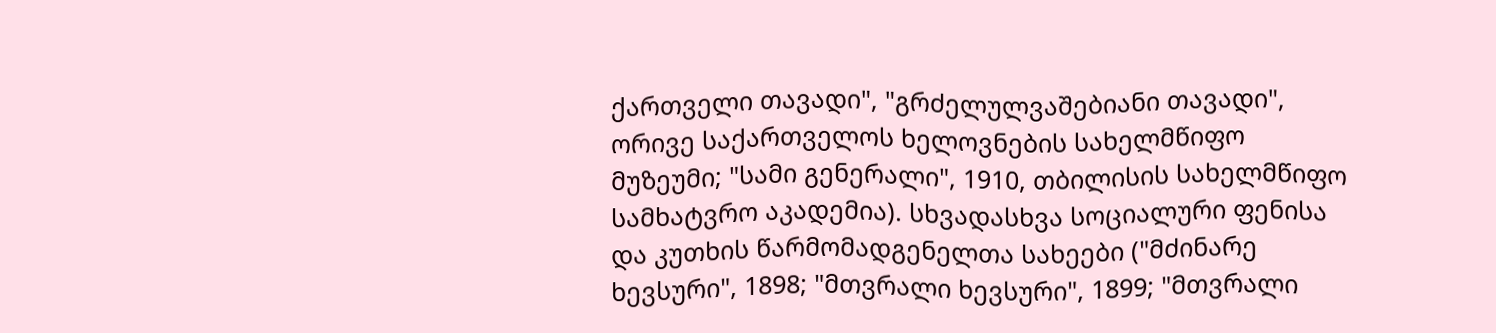ქართველი თავადი", "გრძელულვაშებიანი თავადი", ორივე საქართველოს ხელოვნების სახელმწიფო მუზეუმი; "სამი გენერალი", 1910, თბილისის სახელმწიფო სამხატვრო აკადემია). სხვადასხვა სოციალური ფენისა და კუთხის წარმომადგენელთა სახეები ("მძინარე ხევსური", 1898; "მთვრალი ხევსური", 1899; "მთვრალი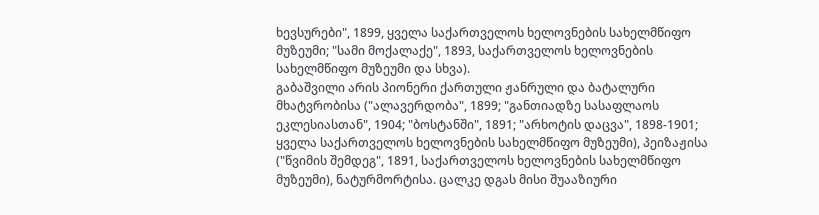ხევსურები", 1899, ყველა საქართველოს ხელოვნების სახელმწიფო მუზეუმი; "სამი მოქალაქე", 1893, საქართველოს ხელოვნების სახელმწიფო მუზეუმი და სხვა).
გაბაშვილი არის პიონერი ქართული ჟანრული და ბატალური მხატვრობისა ("ალავერდობა", 1899; "განთიადზე სასაფლაოს ეკლესიასთან", 1904; "ბოსტანში", 1891; "არხოტის დაცვა", 1898-1901; ყველა საქართველოს ხელოვნების სახელმწიფო მუზეუმი), პეიზაჟისა ("წვიმის შემდეგ", 1891, საქართველოს ხელოვნების სახელმწიფო მუზეუმი), ნატურმორტისა. ცალკე დგას მისი შუააზიური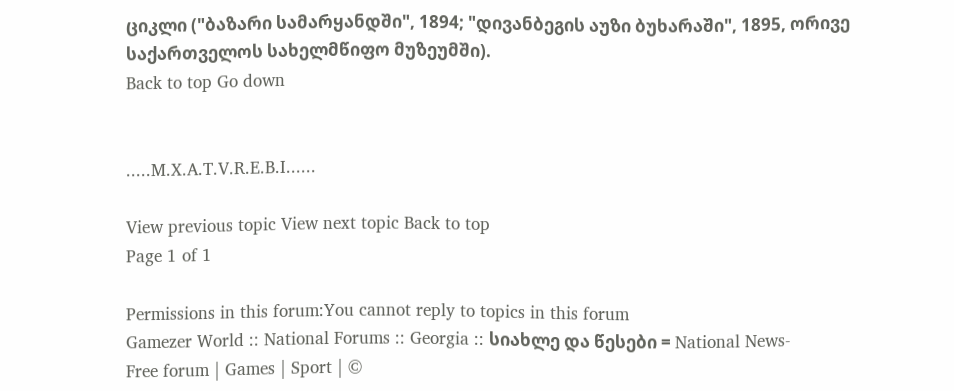ციკლი ("ბაზარი სამარყანდში", 1894; "დივანბეგის აუზი ბუხარაში", 1895, ორივე საქართველოს სახელმწიფო მუზეუმში).
Back to top Go down


.....M.X.A.T.V.R.E.B.I......

View previous topic View next topic Back to top
Page 1 of 1

Permissions in this forum:You cannot reply to topics in this forum
Gamezer World :: National Forums :: Georgia :: სიახლე და წესები = National News-
Free forum | Games | Sport | ©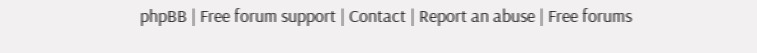phpBB | Free forum support | Contact | Report an abuse | Free forums